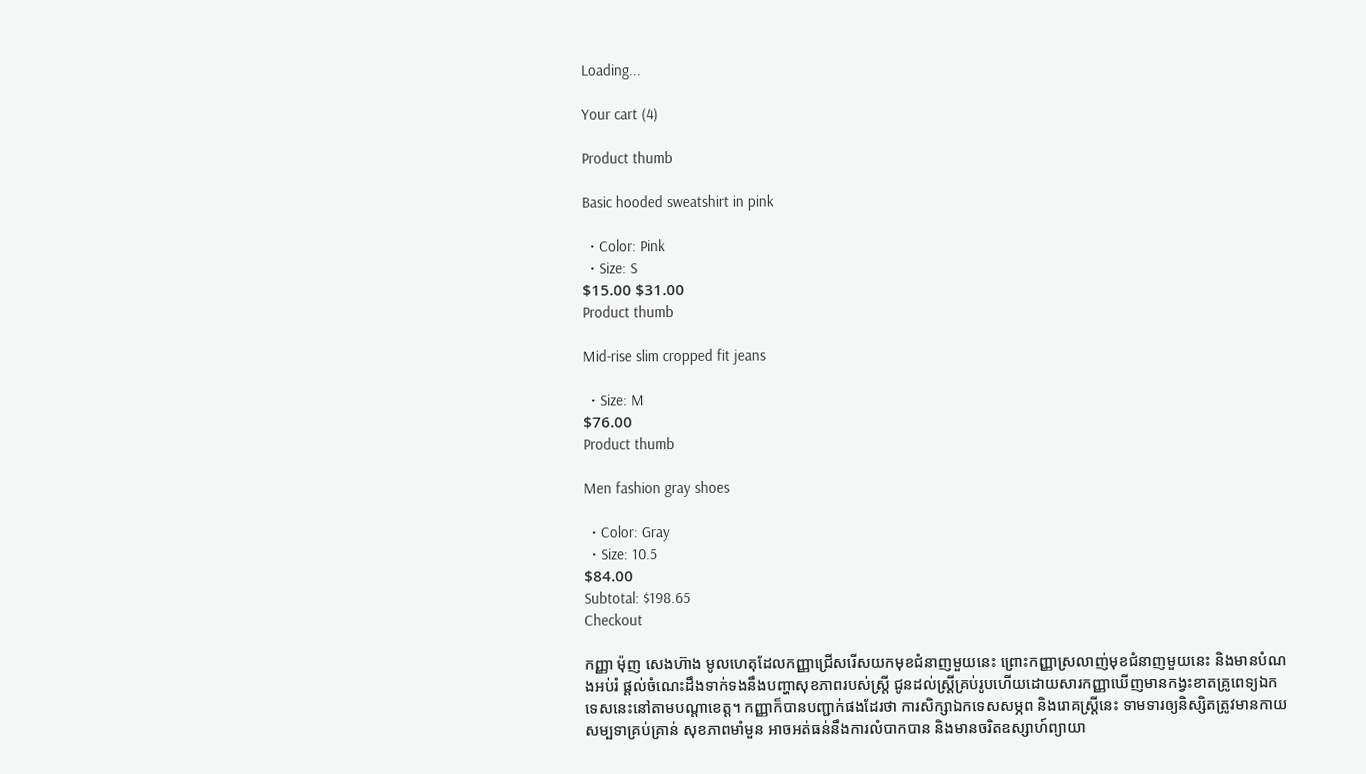Loading...

Your cart (4)

Product thumb

Basic hooded sweatshirt in pink

  • Color: Pink
  • Size: S
$15.00 $31.00
Product thumb

Mid-rise slim cropped fit jeans

  • Size: M
$76.00
Product thumb

Men fashion gray shoes

  • Color: Gray
  • Size: 10.5
$84.00
Subtotal: $198.65
Checkout

កញ្ញា ម៉ុញ សេងហ៊ាង មូលហេតុដែលកញ្ញាជ្រើសរើសយកមុខជំនាញមួយនេះ ព្រោះកញ្ញាស្រលាញ់មុខជំនាញមួយនេះ និងមានបំណងអប់រំ ផ្តល់ចំណេះដឹងទាក់ទងនឹងបញ្ហាសុខភាពរបស់ស្រ្តី ជូនដល់ស្ត្រីគ្រប់រូបហើយដោយសារកញ្ញាឃើញមានកង្វះខាតគ្រូពេទ្យឯកទេសនេះនៅតាមបណ្តាខេត្ត។ កញ្ញាក៏បានបញ្ជាក់ផងដែរថា ការសិក្សាឯកទេសសម្ភព និងរោគស្រ្តីនេះ ទាមទារឲ្យនិស្សិតត្រូវមានកាយសម្បទាគ្រប់គ្រាន់ សុខភាពមាំមួន អាចអត់ធន់នឹងការលំបាកបាន និងមានចរិតឧស្សាហ៍ព្យាយា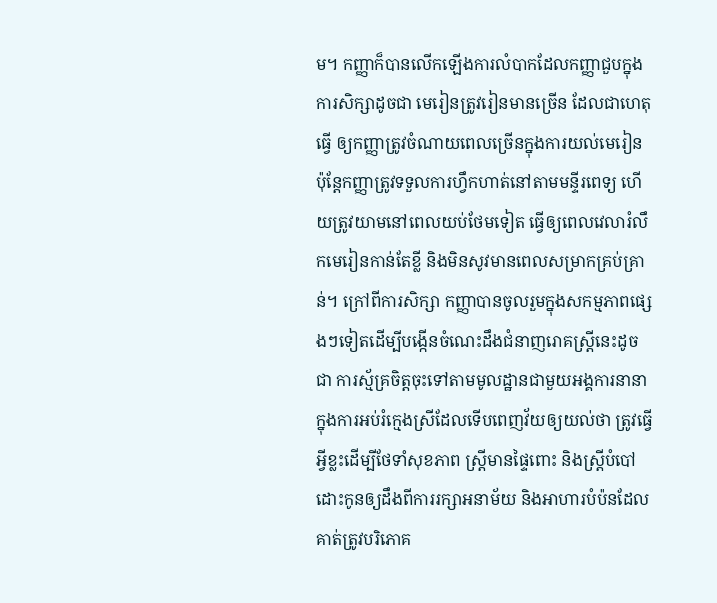ម។ កញ្ញាក៏បានលើកឡើងការលំបាកដែលកញ្ញាជួបក្នុងការសិក្សាដូចជា មេរៀនត្រូវរៀនមានច្រើន ដែលជាហេតុធ្វើ ឲ្យកញ្ញាត្រូវចំណាយពេលច្រើនក្នុងការយល់មេរៀន ប៉ុន្តែកញ្ញាត្រូវទទួលការហ្វឹកហាត់នៅតាមមន្ទីរពេទ្យ ហើយត្រូវយាមនៅពេលយប់ថែមទៀត ធ្វើឲ្យពេលវេលារំលឹកមេរៀនកាន់តែខ្លី និងមិនសូវមានពេលសម្រាកគ្រប់គ្រាន់។ ក្រៅពីការសិក្សា កញ្ញាបានចូលរួមក្នុងសកម្មភាពផ្សេងៗទៀតដើម្បីបង្កើនចំណេះដឹងជំនាញរោគស្រ្តីនេះដូចជា ការស្ម័គ្រចិត្តចុះទៅតាមមូលដ្ឋានជាមួយអង្គការនានា ក្នុងការអប់រំក្មេងស្រីដែលទើបពេញវ័យឲ្យយល់ថា ត្រូវធ្វើអ្វីខ្លះដើម្បីថែទាំសុខភាព ស្ត្រីមានផ្ទៃពោះ និងស្រ្តីបំបៅដោះកូនឲ្យដឹងពីការរក្សាអនាម័យ និងអាហារបំប៉នដែលគាត់ត្រូវបរិភោគ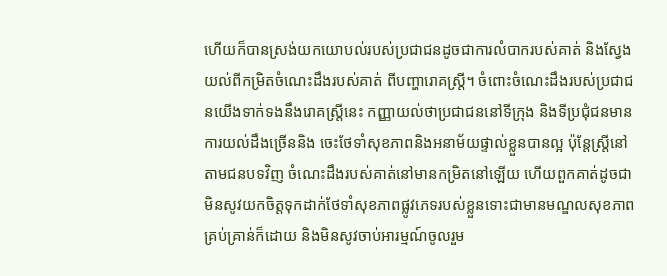ហើយក៏បានស្រង់យកយោបល់របស់ប្រជាជនដូចជាការលំបាករបស់គាត់ និងស្វែងយល់ពីកម្រិតចំណេះដឹងរបស់គាត់ ពីបញ្ហារោគស្រ្តី។ ចំពោះចំណេះដឹងរបស់ប្រជាជនយើងទាក់ទងនឹងរោគស្រ្តីនេះ កញ្ញាយល់ថាប្រជាជននៅទីក្រុង និងទីប្រជុំជនមានការយល់ដឹងច្រើននិង ចេះថែទាំសុខភាពនិងអនាម័យផ្ទាល់ខ្លួនបានល្អ ប៉ុន្តែស្រ្តីនៅតាមជនបទវិញ ចំណេះដឹងរបស់គាត់នៅមានកម្រិតនៅឡើយ ហើយពួកគាត់ដូចជាមិនសូវយកចិត្តទុកដាក់ថែទាំសុខភាពផ្លូវភេទរបស់ខ្លួនទោះជាមានមណ្ឌលសុខភាពគ្រប់គ្រាន់ក៏ដោយ និងមិនសូវចាប់អារម្មណ៍ចូលរួម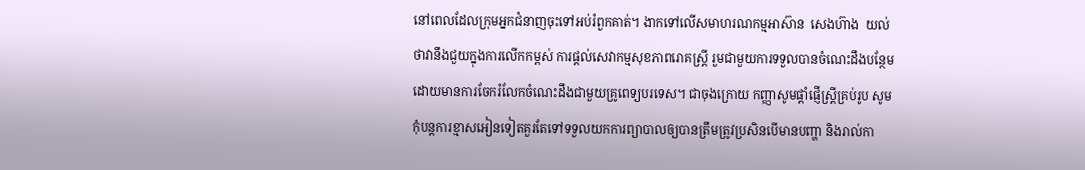នៅពេលដែលក្រុមអ្នកជំនាញចុះទៅអប់រំពួកគាត់។ ងាកទៅលើសមាហរណកម្មអាស៊ាន  សេងហ៊ាង  យល់ថាវានឹងជួយក្នុងការលើកកម្ពស់ ការផ្តល់សេវាកម្មសុខភាពរោគស្ត្រី រួមជាមួយការទទួលបានចំណេះដឹងបន្ថែមដោយមានការចែករំលែកចំណេះដឹងជាមួយគ្រូពេទ្យបរទេស។ ជាចុងក្រោយ កញ្ញាសូមផ្តាំផ្ញើស្រ្តីគ្រប់រូប សូមកុំបន្តការខ្មាសអៀនទៀតគួរតែទៅទទួលយកការព្យាបាលឲ្យបានត្រឹមត្រូវប្រសិនបើមានបញ្ហា និងរាល់កា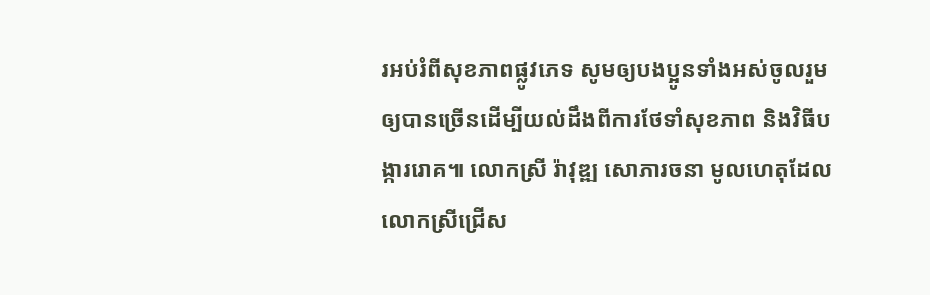រអប់រំពីសុខភាពផ្លូវភេទ សូមឲ្យបងប្អូនទាំងអស់ចូលរួមឲ្យបានច្រើនដើម្បីយល់ដឹងពីការថែទាំសុខភាព និងវិធីបង្ការរោគ៕ លោកស្រី រ៉ាវុឌ្ឍ សោភារចនា មូលហេតុដែលលោកស្រីជ្រើស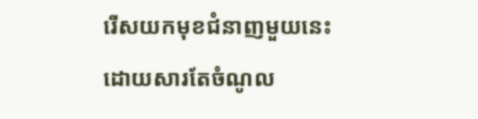រើសយកមុខជំនាញមួយនេះ ដោយសារតែចំណូល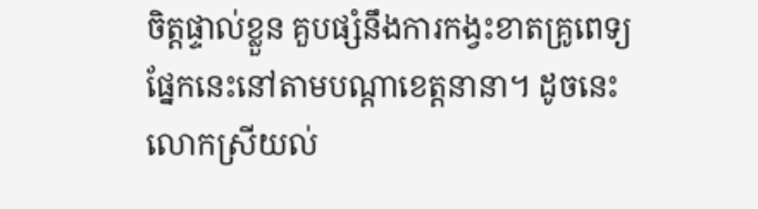ចិត្តផ្ទាល់ខ្លួន គួបផ្សំនឹងការកង្វះខាតគ្រូពេទ្យផ្នែកនេះនៅតាមបណ្តាខេត្តនានា។ ដូចនេះ លោកស្រីយល់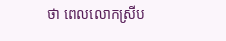ថា ពេលលោកស្រីប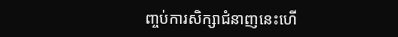ញ្ចប់ការសិក្សាជំនាញនេះហើ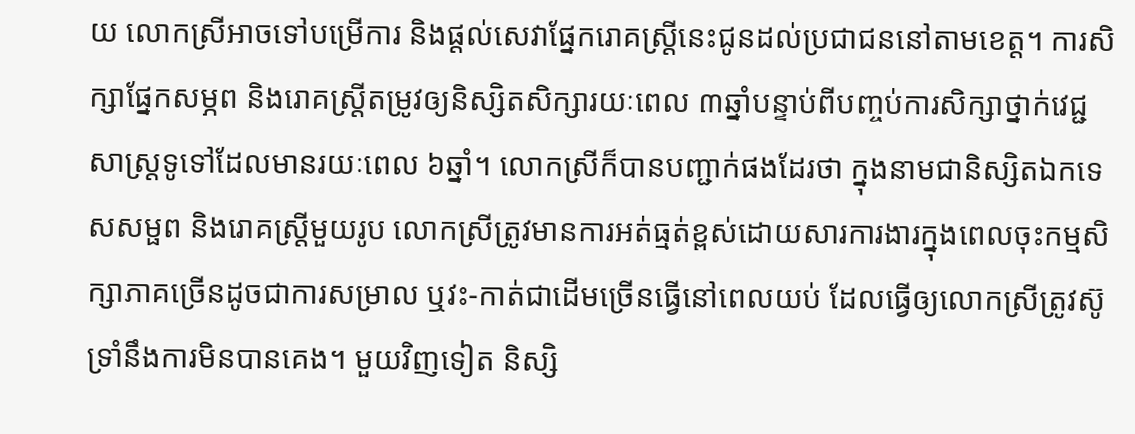យ លោកស្រីអាចទៅបម្រើការ និងផ្តល់សេវាផ្នែករោគស្ត្រីនេះជូនដល់ប្រជាជននៅតាមខេត្ត។ ការសិក្សាផ្នែកសម្ភព និងរោគស្រ្តីតម្រូវឲ្យនិស្សិតសិក្សារយៈពេល ៣ឆ្នាំបន្ទាប់ពីបញ្ចប់ការសិក្សាថ្នាក់វេជ្ជសាស្រ្តទូទៅដែលមានរយៈពេល ៦ឆ្នាំ។ លោកស្រីក៏បានបញ្ជាក់ផងដែរថា ក្នុងនាមជានិស្សិតឯកទេសសម្ផព និងរោគស្រ្តីមួយរូប លោកស្រីត្រូវមានការអត់ធ្មត់ខ្ពស់ដោយសារការងារក្នុងពេលចុះកម្មសិក្សាភាគច្រើនដូចជាការសម្រាល ឬវះ-កាត់ជាដើមច្រើនធ្វើនៅពេលយប់ ដែលធ្វើឲ្យលោកស្រីត្រូវស៊ូទ្រាំនឹងការមិនបានគេង។ មួយវិញទៀត និស្សិ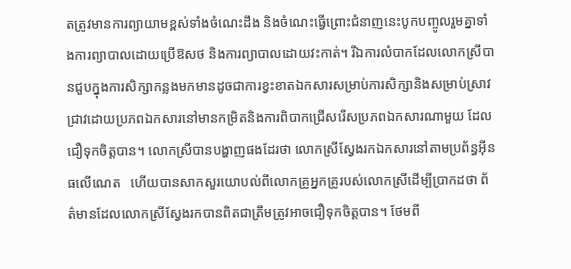តត្រូវមានការព្យាយាមខ្ពស់ទាំងចំណេះដឹង និងចំណេះធ្វើព្រោះជំនាញនេះបូកបញ្ចូលរួមគ្នាទាំងការព្យាបាលដោយប្រើឱសថ និងការព្យាបាលដោយវះកាត់។ រីឯការលំបាកដែលលោកស្រីបានជួបក្នុងការសិក្សាកន្លងមកមានដូចជាការខ្វះខាតឯកសារសម្រាប់ការសិក្សានិងសម្រាប់ស្រាវជ្រាវដោយប្រភពឯកសារនៅមានកម្រិតនិងការពិបាកជ្រើសរើសប្រភពឯកសារណាមួយ ដែលជឿទុកចិត្តបាន។ លោកស្រីបានបង្ហាញផងដែរថា លោកស្រីស្វែងរកឯកសារនៅតាមប្រព័ន្ធអ៊ីនធលើណេត   ហើយបានសាកសួរយោបល់ពីលោកគ្រូអ្នកគ្រូរបស់លោកស្រីដើម្បីប្រាកដថា ព័ត៌មានដែលលោកស្រីស្វែងរកបានពិតជាត្រឹមត្រូវអាចជឿទុកចិត្តបាន។ ថែមពី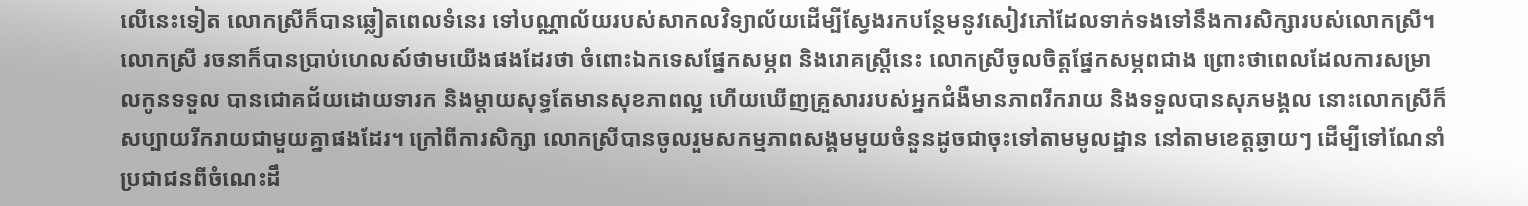លើនេះទៀត លោកស្រីក៏បានឆ្លៀតពេលទំនេរ ទៅបណ្ណាល័យរបស់សាកលវិទ្យាល័យដើម្បីស្វែងរកបន្ថែមនូវសៀវភៅដែលទាក់ទងទៅនឹងការសិក្សារបស់លោកស្រី។ លោកស្រី រចនាក៏បានប្រាប់ហេលស៍ថាមយើងផងដែរថា ចំពោះឯកទេសផ្នែកសម្ភព និងរោគស្រ្តីនេះ លោកស្រីចូលចិត្តផ្នែកសម្ភពជាង ព្រោះថាពេលដែលការសម្រាលកូនទទួល បានជោគជ័យដោយទារក និងម្តាយសុទ្ធតែមានសុខភាពល្អ ហើយឃើញគ្រួសាររបស់អ្នកជំងឺមានភាពរីករាយ និងទទួលបានសុភមង្គល នោះលោកស្រីក៏សប្បាយរីករាយជាមួយគ្នាផងដែរ។ ក្រៅពីការសិក្សា លោកស្រីបានចូលរួមសកម្មភាពសង្គមមួយចំនួនដូចជាចុះទៅតាមមូលដ្ឋាន នៅតាមខេត្តឆ្ងាយៗ ដើម្បីទៅណែនាំប្រជាជនពីចំណេះដឹ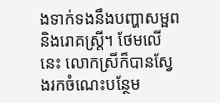ងទាក់ទងនឹងបញ្ហាសម្ផព និងរោគស្ត្រី។ ថែមលើនេះ លោកស្រីក៏បានស្វែងរកចំណេះបន្ថែម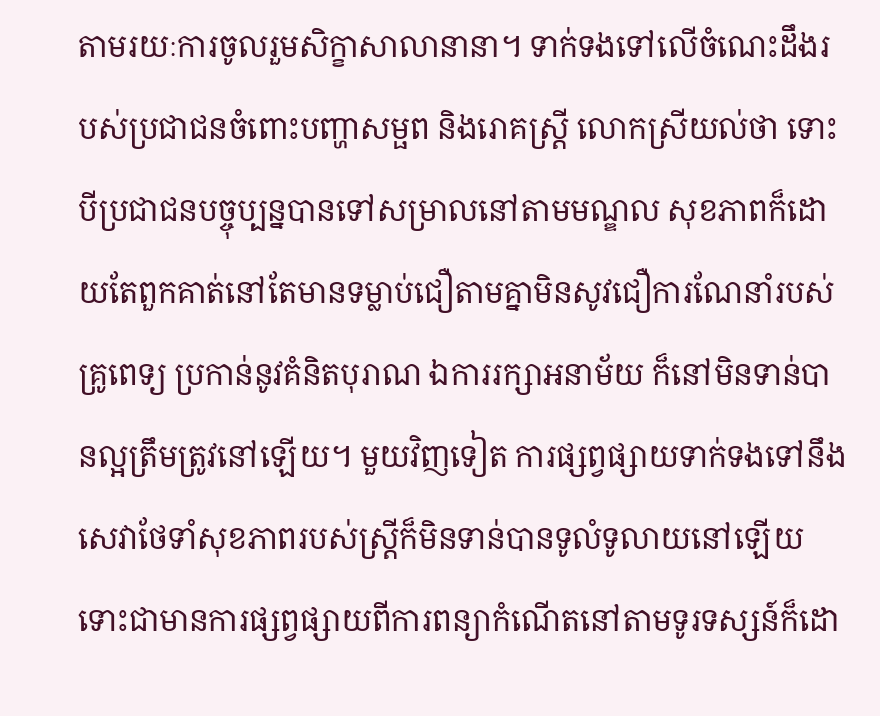តាមរយៈការចូលរួមសិក្ខាសាលានានា។ ទាក់ទងទៅលើចំណេះដឹងរបស់ប្រជាជនចំពោះបញ្ហាសម្ផព និងរោគស្ត្រី លោកស្រីយល់ថា ទោះបីប្រជាជនបច្ចុប្បន្នបានទៅសម្រាលនៅតាមមណ្ឌល សុខភាពក៏ដោយតែពួកគាត់នៅតែមានទម្លាប់ជឿតាមគ្នាមិនសូវជឿការណែនាំរបស់គ្រូពេទ្យ ប្រកាន់នូវគំនិតបុរាណ ឯការរក្សាអនាម័យ ក៏នៅមិនទាន់បានល្អត្រឹមត្រូវនៅឡើយ។ មួយវិញទៀត ការផ្សព្វផ្សាយទាក់ទងទៅនឹងសេវាថែទាំសុខភាពរបស់ស្រ្តីក៏មិនទាន់បានទូលំទូលាយនៅឡើយ ទោះជាមានការផ្សព្វផ្សាយពីការពន្យាកំណើតនៅតាមទូរទស្សន៍ក៏ដោ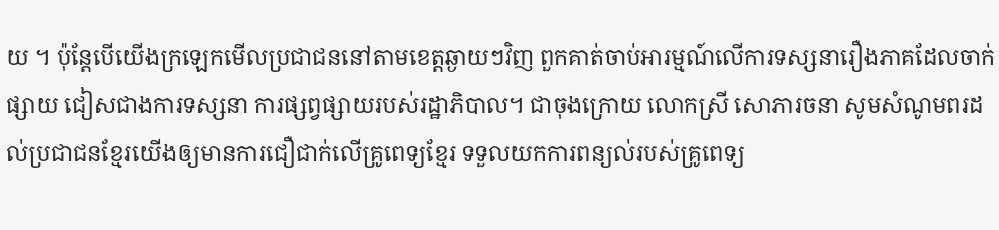យ ។ ប៉ុន្តែបើយើងក្រឡេកមើលប្រជាជននៅតាមខេត្តឆ្ងាយៗវិញ ពួកគាត់ចាប់អារម្មណ៍លើការទស្សនារឿងភាគដែលចាក់ផ្សាយ ជៀសជាងការទស្សនា ការផ្សព្វផ្សាយរបស់រដ្ឋាភិបាល។ ជាចុងក្រោយ លោកស្រី សោភារចនា សូមសំណូមពរដល់ប្រជាជនខ្មែរយើងឲ្យមានការជឿជាក់លើគ្រូពេទ្យខ្មែរ ទទួលយកការពន្យល់របស់គ្រូពេទ្យ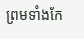ព្រមទាំងកែ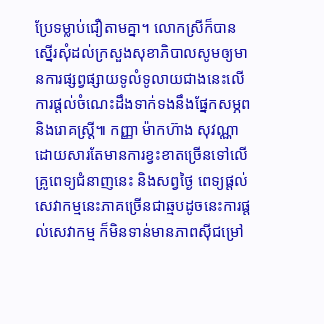ប្រែទម្លាប់ជឿតាមគ្នា។ លោកស្រីក៏បានស្នើរសុំដល់ក្រសួងសុខាភិបាលសូមឲ្យមានការផ្សព្វផ្សាយទូលំទូលាយជាងនេះលើការផ្តល់ចំណេះដឹងទាក់ទងនឹងផ្នែកសម្ភព និងរោគស្រ្តី៕ កញ្ញា ម៉ាកហ៊ាង សុវណ្ណា ដោយសារតែមានការខ្វះខាតច្រើនទៅលើគ្រូពេទ្យជំនាញនេះ និងសព្វថ្ងៃ ពេទ្យផ្តល់សេវាកម្មនេះភាគច្រើនជាឆ្មបដូចនេះការផ្តល់សេវាកម្ម ក៏មិនទាន់មានភាពស៊ីជម្រៅ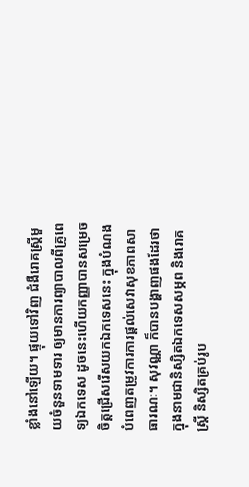ខ្លាំងនៅឡើយ។ ផ្ទុយទៅវិញ ជំងឺរោគស្រ្តីមួយចំនួនទាមទារ ឲ្យមានការព្យាបាលពីគ្រូពេទ្យឯកទេស ដូចនេះហើយកញ្ញាបានសម្រេចចិត្តជ្រើសរើសយកឯកទេសនេះ ក្នុងបំណងបំពេញតម្រូវការការផ្តល់សេវាសុខភាពសាធារណៈ។ សុវណ្ណា ក៏បានបង្ហាញផងដែរថា ក្នុងនាមជានិស្សិតឯកទេសសម្ភព និងរោគស្ត្រី និស្សិតគ្រប់រូប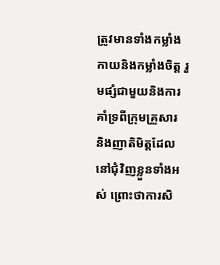ត្រូវមានទាំងកម្លាំងកាយនិងកម្លាំងចិត្ត រួមផ្សំជាមួយនិងការគាំទ្រពីក្រុមគ្រួសារ និងញាតិមិត្តដែលនៅជុំវិញខ្លួនទាំងអស់ ព្រោះថាការសិ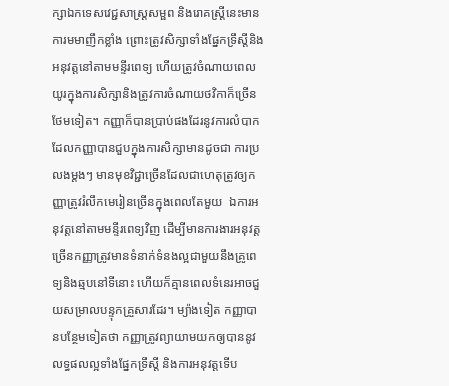ក្សាឯកទេសវេជ្ជសាស្រ្តសម្ផព និងរោគស្ត្រីនេះមានការមមាញឹកខ្លាំង ព្រោះត្រូវសិក្សាទាំងផ្នែកទ្រឹស្តីនិងអនុវត្តនៅតាមមន្ទីរពេទ្យ ហើយត្រូវចំណាយពេលយូរក្នុងការសិក្សានិងត្រូវការចំណាយថវិកាក៏ច្រើនថែមទៀត។ កញ្ញាក៏បានប្រាប់ផងដែរនូវការលំបាកដែលកញ្ញាបានជួបក្នុងការសិក្សាមានដូចជា ការប្រលងម្តងៗ មានមុខវិជ្ជាច្រើនដែលជាហេតុត្រូវឲ្យកញ្ញាត្រូវរំលឹកមេរៀនច្រើនក្នុងពេលតែមួយ  ឯការអនុវត្តនៅតាមមន្ទីរពេទ្យវិញ ដើម្បីមានការងារអនុវត្តច្រើនកញ្ញាត្រូវមានទំនាក់ទំនងល្អជាមួយនឹងគ្រូពេទ្យនិងឆ្មបនៅទីនោះ ហើយក៏គ្មានពេលទំនេរអាចជួយសម្រាលបន្ទុកគ្រួសារដែរ។ ម្យ៉ាងទៀត កញ្ញាបានបន្ថែមទៀតថា កញ្ញាត្រូវព្យាយាមយកឲ្យបាននូវលទ្ធផលល្អទាំងផ្នែកទ្រឹស្តី និងការអនុវត្តទើប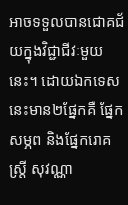អាចទទួលបានជោគជ័យក្នុងវិជ្ជាជីវៈមួយនេះ។ ដោយឯកទេសនេះមាន២ផ្នែកគឺ ផ្នែកសម្ភព និងផ្នែករោគស្រ្តី សុវណ្ណា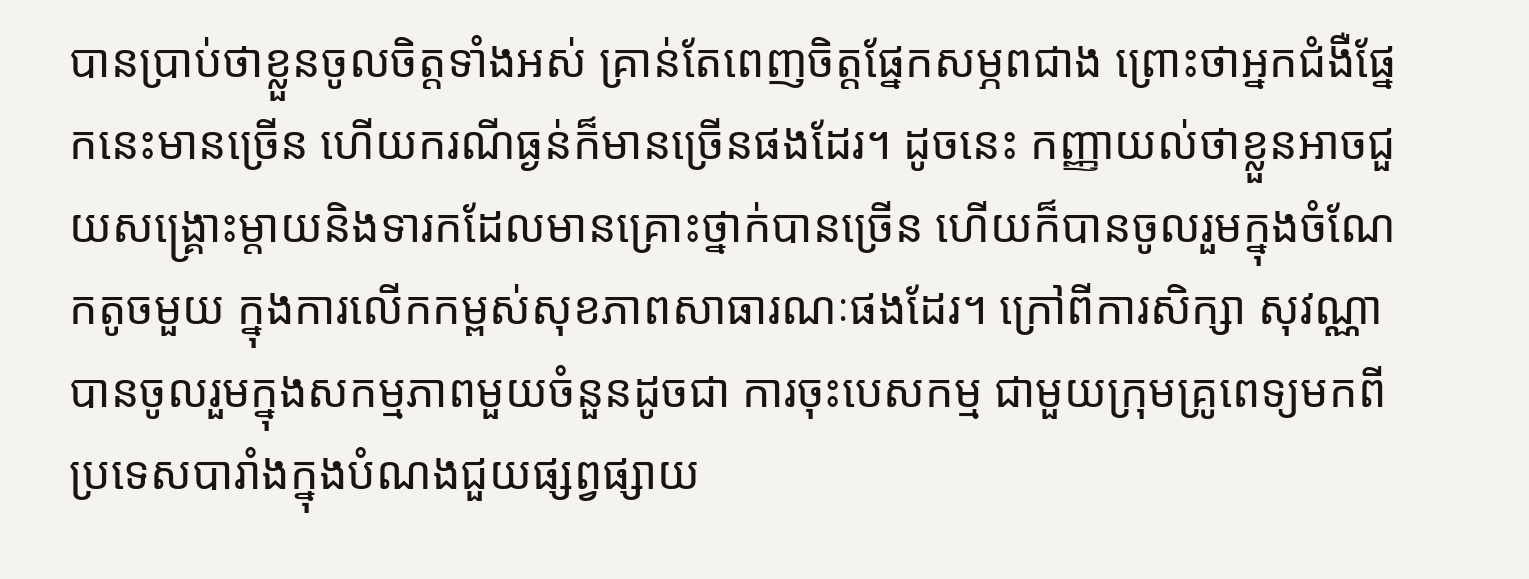បានប្រាប់ថាខ្លួនចូលចិត្តទាំងអស់ គ្រាន់តែពេញចិត្តផ្នែកសម្ភពជាង ព្រោះថាអ្នកជំងឺផ្នែកនេះមានច្រើន ហើយករណីធ្ងន់ក៏មានច្រើនផងដែរ។ ដូចនេះ កញ្ញាយល់ថាខ្លួនអាចជួយសង្គ្រោះម្តាយនិងទារកដែលមានគ្រោះថ្នាក់បានច្រើន ហើយក៏បានចូលរួមក្នុងចំណែកតូចមួយ ក្នុងការលើកកម្ពស់សុខភាពសាធារណៈផងដែរ។ ក្រៅពីការសិក្សា សុវណ្ណាបានចូលរួមក្នុងសកម្មភាពមួយចំនួនដូចជា ការចុះបេសកម្ម ជាមួយក្រុមគ្រូពេទ្យមកពីប្រទេសបារាំងក្នុងបំណងជួយផ្សព្វផ្សាយ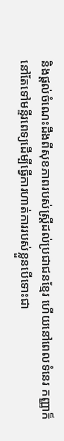និងផ្តល់ចំណេះដឹងពីសុខភាពរបស់ស្រ្តីដល់ប្រជាជនខ្មែរ ហើយនៅពេលទំនេរ កញ្ញាក៏នៅតែទៅមន្ទីរពេទ្យដើម្បីធ្វើការហាត់ការរបស់ខ្លួនបើទោះជា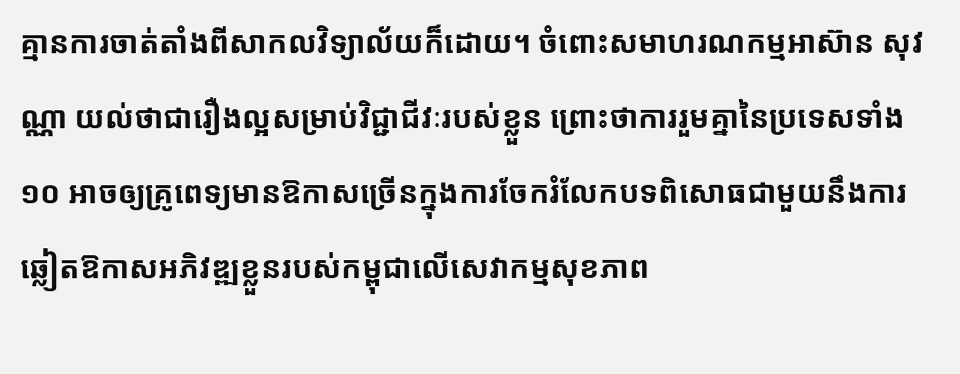គ្មានការចាត់តាំងពីសាកលវិទ្យាល័យក៏ដោយ។ ចំពោះសមាហរណកម្មអាស៊ាន សុវណ្ណា យល់ថាជារឿងល្អសម្រាប់វិជ្ជាជីវៈរបស់ខ្លួន ព្រោះថាការរួមគ្នានៃប្រទេសទាំង១០ អាចឲ្យគ្រូពេទ្យមានឱកាសច្រើនក្នុងការចែករំលែកបទពិសោធជាមួយនឹងការឆ្លៀតឱកាសអភិវឌ្ឍខ្លួនរបស់កម្ពុជាលើសេវាកម្មសុខភាព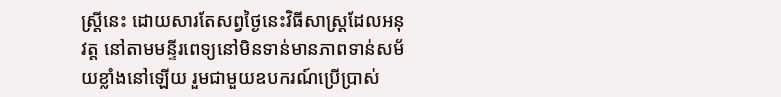ស្រ្តីនេះ ដោយសារតែសព្វថ្ងៃនេះវិធីសាស្ត្រដែលអនុវត្ត នៅតាមមន្ទីរពេទ្យនៅមិនទាន់មានភាពទាន់សម័យខ្លាំងនៅឡើយ រួមជាមួយឧបករណ៍ប្រើប្រាស់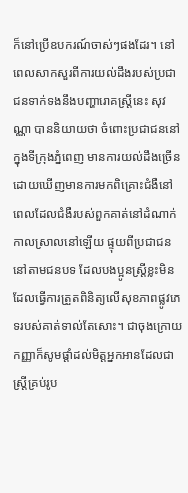ក៏នៅប្រើឧបករណ៍ចាស់ៗផងដែរ។ នៅពេលសាកសួរពីការយល់ដឹងរបស់ប្រជាជនទាក់ទងនឹងបញ្ហារោគស្រ្តីនេះ សុវណ្ណា បាននិយាយថា ចំពោះប្រជាជននៅក្នុងទីក្រុងភ្នំពេញ មានការយល់ដឹងច្រើន ដោយឃើញមានការមកពិគ្រោះជំងឺនៅពេលដែលជំងឺរបស់ពួកគាត់នៅដំណាក់កាលស្រាលនៅឡើយ ផ្ទុយពីប្រជាជននៅតាមជនបទ ដែលបងប្អូនស្រ្តីខ្លះមិនដែលធ្វើការត្រួតពិនិត្យលើសុខភាពផ្លូវភេទរបស់គាត់ទាល់តែសោះ។ ជាចុងក្រោយ កញ្ញាក៏សូមផ្តាំដល់មិត្តអ្នកអានដែលជាស្ត្រីគ្រប់រូប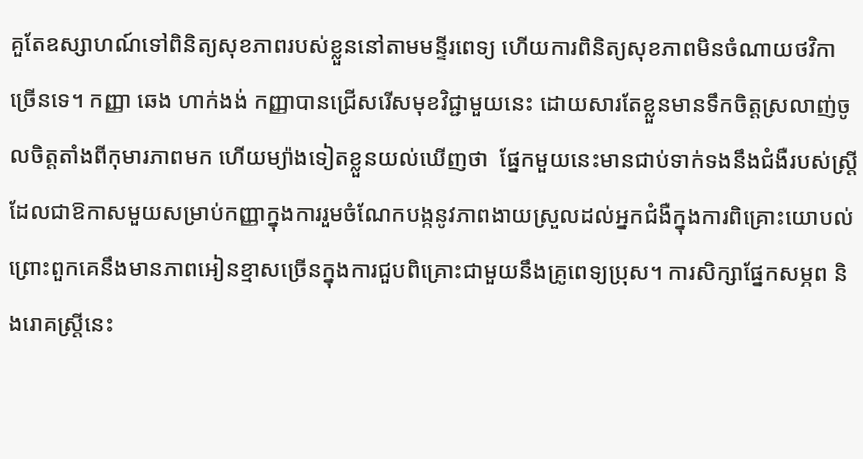គួតែឧស្សាហណ៍ទៅពិនិត្យសុខភាពរបស់ខ្លួននៅតាមមន្ទីរពេទ្យ ហើយការពិនិត្យសុខភាពមិនចំណាយថវិកាច្រើនទេ។ កញ្ញា ឆេង ហាក់ងង់ កញ្ញាបានជ្រើសរើសមុខវិជ្ជាមួយនេះ ដោយសារតែខ្លួនមានទឹកចិត្តស្រលាញ់ចូលចិត្តតាំងពីកុមារភាពមក ហើយម្យ៉ាងទៀតខ្លួនយល់ឃើញថា  ផ្នែកមួយនេះមានជាប់ទាក់ទងនឹងជំងឺរបស់ស្រ្តី ដែលជាឱកាសមួយសម្រាប់កញ្ញាក្នុងការរួមចំណែកបង្កនូវភាពងាយស្រួលដល់អ្នកជំងឺក្នុងការពិគ្រោះយោបល់ ព្រោះពួកគេនឹងមានភាពអៀនខ្មាសច្រើនក្នុងការជួបពិគ្រោះជាមួយនឹងគ្រូពេទ្យប្រុស។ ការសិក្សាផ្នែកសម្ភព និងរោគស្រ្តីនេះ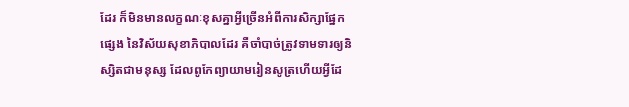ដែរ ក៏មិនមានលក្ខណៈខុសគ្នាអ្វីច្រើនអំពីការសិក្សាផ្នែកផ្សេង នៃវិស័យសុខាភិបាលដែរ គឺចាំបាច់ត្រូវទាមទារឲ្យនិស្សិតជាមនុស្ស ដែលពូកែព្យាយាមរៀនសូត្រហើយអ្វីដែ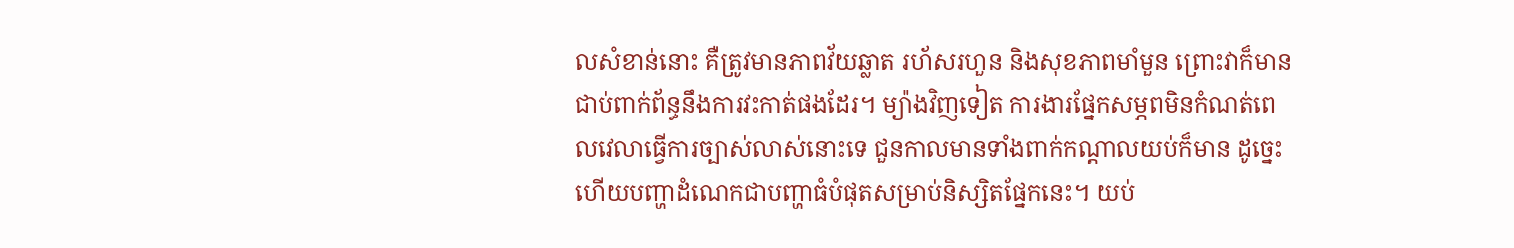លសំខាន់នោះ គឺត្រូវមានភាពវ័យឆ្លាត រហ័សរហួន និងសុខភាពមាំមួន ព្រោះវាក៏មានជាប់ពាក់ព័ន្ធនឹងការវះកាត់ផងដែរ។ ម្យ៉ាងវិញទៀត ការងារផ្នែកសម្ភពមិនកំណត់ពេលវេលាធ្វើការច្បាស់លាស់នោះទេ ជួនកាលមានទាំងពាក់កណ្តាលយប់ក៏មាន ដូច្នេះហើយបញ្ហាដំណេកជាបញ្ហាធំបំផុតសម្រាប់និស្សិតផ្នែកនេះ។ យប់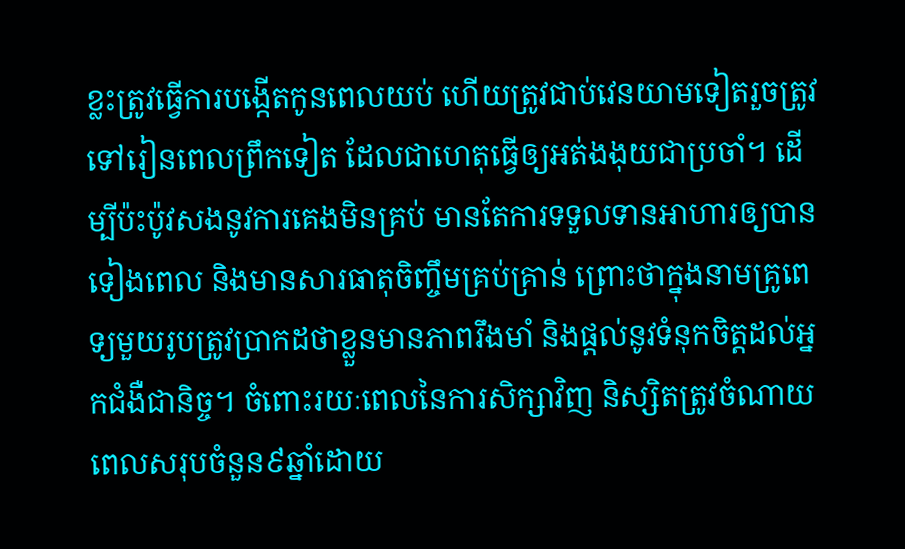ខ្លះត្រូវធ្វើការបង្កើតកូនពេលយប់ ហើយត្រូវជាប់វេនយាមទៀតរួចត្រូវទៅរៀនពេលព្រឹកទៀត ដែលជាហេតុធ្វើឲ្យអត់ងងុយជាប្រចាំ។ ដើម្បីប៉ះប៉ូវសងនូវការគេងមិនគ្រប់ មានតែការទទួលទានអាហារឲ្យបានទៀងពេល និងមានសារធាតុចិញ្ចឹមគ្រប់គ្រាន់ ព្រោះថាក្នុងនាមគ្រូពេទ្យមួយរូបត្រូវប្រាកដថាខ្លួនមានភាពរឹងមាំ និងផ្តល់នូវទំនុកចិត្តដល់អ្នកជំងឺជានិច្ច។ ចំពោះរយៈពេលនៃការសិក្សាវិញ និស្សិតត្រូវចំណាយពេលសរុបចំនួន៩ឆ្នាំដោយ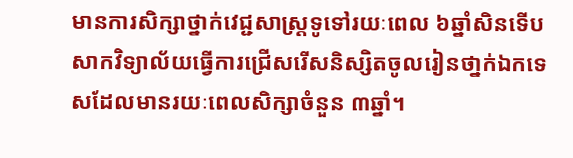មានការសិក្សាថ្នាក់វេជ្ជសាស្រ្តទូទៅរយៈពេល ៦ឆ្នាំសិនទើបសាកវិទ្យាល័យធ្វើការជ្រើសរើសនិស្សិតចូលរៀនថា្នក់ឯកទេសដែលមានរយៈពេលសិក្សាចំនួន ៣ឆ្នាំ។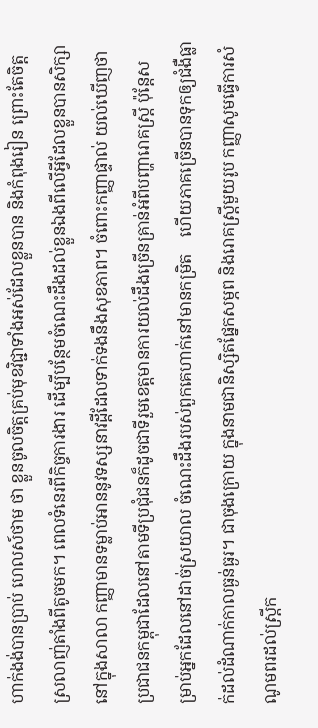ហាក់ងង់បានប្រាប់ ហេលស៍ថាម ថា ខ្លួនចូលចិត្តគ្រប់មុខវិជ្ជាទាំងអស់ដែលខ្លួនបាន និងកំពុងរៀន ព្រោះតែចិត្តស្រលាញ់តាំងពីតូចមក។ ពេលទំនេរពីកិច្ចការងារ ដើម្បីបន្ថែមចំណេះដឹងដល់ខ្លួនឯងពីលើអ្វីដែលខ្លួនបានសិក្សានៅក្នុងសាលា កញ្ញាមានទម្លាប់អាននូវទស្សនាវដ្តីដែលទាក់ទងនឹងសុខភាព។ ចំពោះកញ្ញាផ្ទាល់ យល់ឃើញថាប្រជាជនកម្ពុជាដែលនៅតាមទីប្រជុំជនក៏ដូចជាទីរួមខេត្តមានការយល់ដឹងច្រើនគ្រាន់អំពីបញ្ហារោគស្រ្តី ប៉ុន្តែសម្រាប់អ្នកដែលនៅដាច់ស្រយាល ចំណេះដឹងរបស់ពួកគេហាក់នៅមានកម្រិត    ហើយភាគច្រើនបានទុកឲ្យជំងឺធ្លាក់ដល់ដំណាក់កាលធ្ងន់ធ្ងរ។ ជាចុងក្រោយ ក្នុងនាមជានិស្សិតផ្នែកសម្ភព និងរោគស្រ្តីមួយរូប កញ្ញាសូមធ្វើការសំណូមពរដល់ស្រ្តីក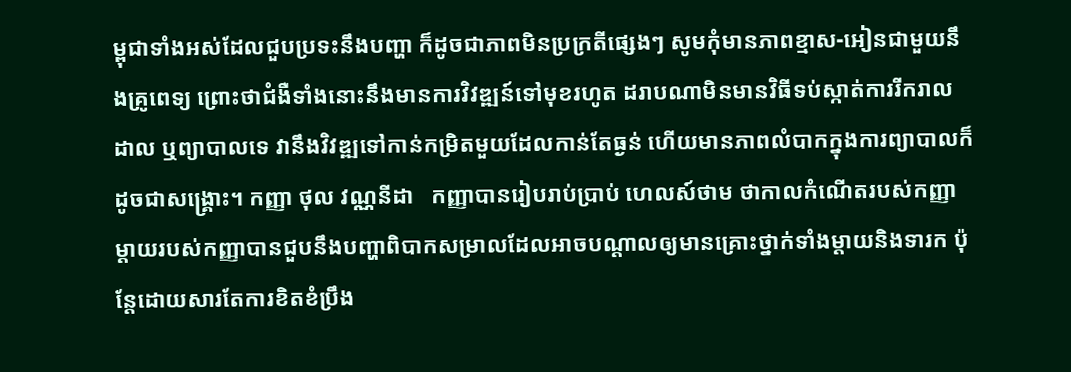ម្ពុជាទាំងអស់ដែលជួបប្រទះនឹងបញ្ហា ក៏ដូចជាភាពមិនប្រក្រតីផ្សេងៗ សូមកុំមានភាពខ្មាស-អៀនជាមួយនឹងគ្រូពេទ្យ ព្រោះថាជំងឺទាំងនោះនឹងមានការវិវឌ្ឍន៍ទៅមុខរហូត ដរាបណាមិនមានវិធីទប់ស្កាត់ការរីករាលដាល ឬព្យាបាលទេ វានឹងវិវឌ្ឍទៅកាន់កម្រិតមួយដែលកាន់តែធ្ងន់ ហើយមានភាពលំបាកក្នុងការព្យាបាលក៏ដូចជាសង្រ្គោះ។ កញ្ញា ថុល វណ្ណនីដា   កញ្ញាបានរៀបរាប់ប្រាប់ ហេលស៍ថាម ថាកាលកំណើតរបស់កញ្ញា ម្តាយរបស់កញ្ញាបានជួបនឹងបញ្ហាពិបាកសម្រាលដែលអាចបណ្តាលឲ្យមានគ្រោះថ្នាក់ទាំងម្តាយនិងទារក ប៉ុន្តែដោយសារតែការខិតខំប្រឹង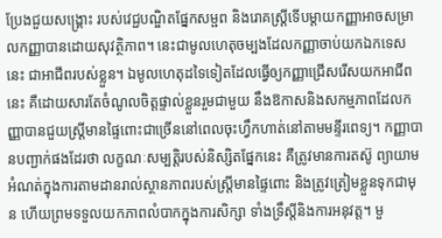ប្រែងជួយសង្គ្រោះ របស់វេជ្ជបណ្ឌិតផ្នែកសម្ផព និងរោគស្រ្តីទើបម្តាយកញ្ញាអាចសម្រាលកញ្ញាបានដោយសុវត្ថិភាព។ នេះជាមូលហេតុចម្បងដែលកញ្ញាចាប់យកឯកទេសនេះ ជាអាជីពរបស់ខ្លួន។ ឯមូលហេតុដទៃទៀតដែលធ្វើឲ្យកញ្ញាជ្រើសរើសយកអាជីពនេះ គឺដោយសារតែចំណូលចិត្តផ្ទាល់ខ្លួនរួមជាមួយ នឹងឱកាសនិងសកម្មភាពដែលកញ្ញាបានជួយស្រី្តមានផ្ទៃពោះជាច្រើននៅពេលចុះហ្វឹកហាត់នៅតាមមន្ទីរពេទ្យ។ កញ្ញាបានបញ្ជាក់ផងដែរថា លក្ខណៈសម្បត្តិរបស់និស្សិតផែ្នកនេះ គឺត្រូវមានការតស៊ូ ព្យាយាម អំណត់ក្នុងការតាមដានរាល់ស្ថានភាពរបស់ស្រ្តីមានផ្ទៃពោះ និងត្រូវត្រៀមខ្លួនទុកជាមុន ហើយព្រមទទួលយកភាពលំបាកក្នុងការសិក្សា ទាំងទ្រឹស្តីនិងការអនុវត្ត។ មួ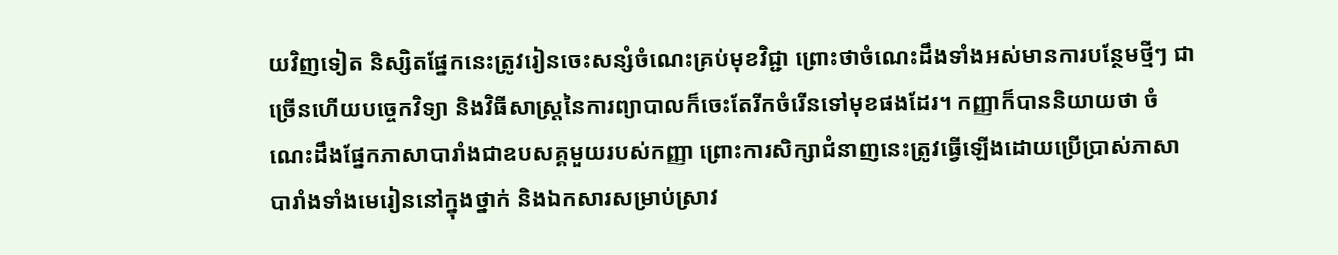យវិញទៀត និស្សិតផ្នែកនេះត្រូវរៀនចេះសន្សំចំណេះគ្រប់មុខវិជ្ជា ព្រោះថាចំណេះដឹងទាំងអស់មានការបន្ថែមថ្មីៗ ជាច្រើនហើយបច្ចេកវិទ្យា និងវិធីសាស្ត្រនៃការព្យាបាលក៏ចេះតែរីកចំរើនទៅមុខផងដែរ។ កញ្ញាក៏បាននិយាយថា ចំណេះដឹងផ្នែកភាសាបារាំងជាឧបសគ្គមួយរបស់កញ្ញា ព្រោះការសិក្សាជំនាញនេះត្រូវធ្វើឡើងដោយប្រើប្រាស់ភាសាបារាំងទាំងមេរៀននៅក្នុងថ្នាក់ និងឯកសារសម្រាប់ស្រាវ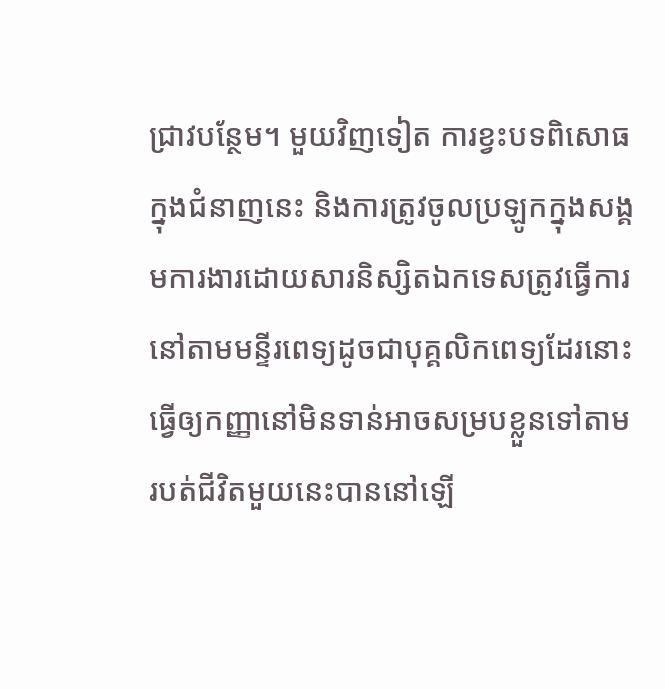ជ្រាវបន្ថែម។ មួយវិញទៀត ការខ្វះបទពិសោធក្នុងជំនាញនេះ និងការត្រូវចូលប្រឡូកក្នុងសង្គមការងារដោយសារនិស្សិតឯកទេសត្រូវធ្វើការនៅតាមមន្ទីរពេទ្យដូចជាបុគ្គលិកពេទ្យដែរនោះ ធ្វើឲ្យកញ្ញានៅមិនទាន់អាចសម្របខ្លួនទៅតាមរបត់ជីវិតមួយនេះបាននៅឡើ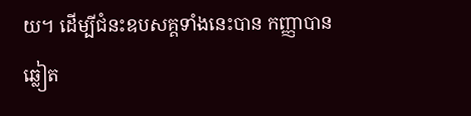យ។ ដើម្បីជំនះឧបសគ្គទាំងនេះបាន កញ្ញាបានឆ្លៀត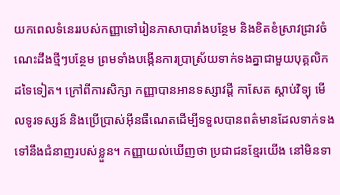យកពេលទំនេររបស់កញ្ញាទៅរៀនភាសាបារាំងបន្ថែម និងខិតខំស្រាវជ្រាវចំណេះដឹងថ្មីៗបន្ថែម ព្រមទាំងបង្កើនការប្រាស្រ័យទាក់ទងគ្នាជាមួយបុគ្គលិកដទៃទៀត។ ក្រៅពីការសិក្សា កញ្ញាបានអានទស្សាវដ្តី កាសែត ស្តាប់វិទ្យុ មើលទូរទស្សន៍ និងប្រើប្រាស់អ៊ីនធឺណេតដើម្បីទទួលបានពត៌មានដែលទាក់ទងទៅនឹងជំនាញរបស់ខ្លួន។ កញ្ញាយល់ឃើញថា ប្រជាជនខ្មែរយើង នៅមិនទា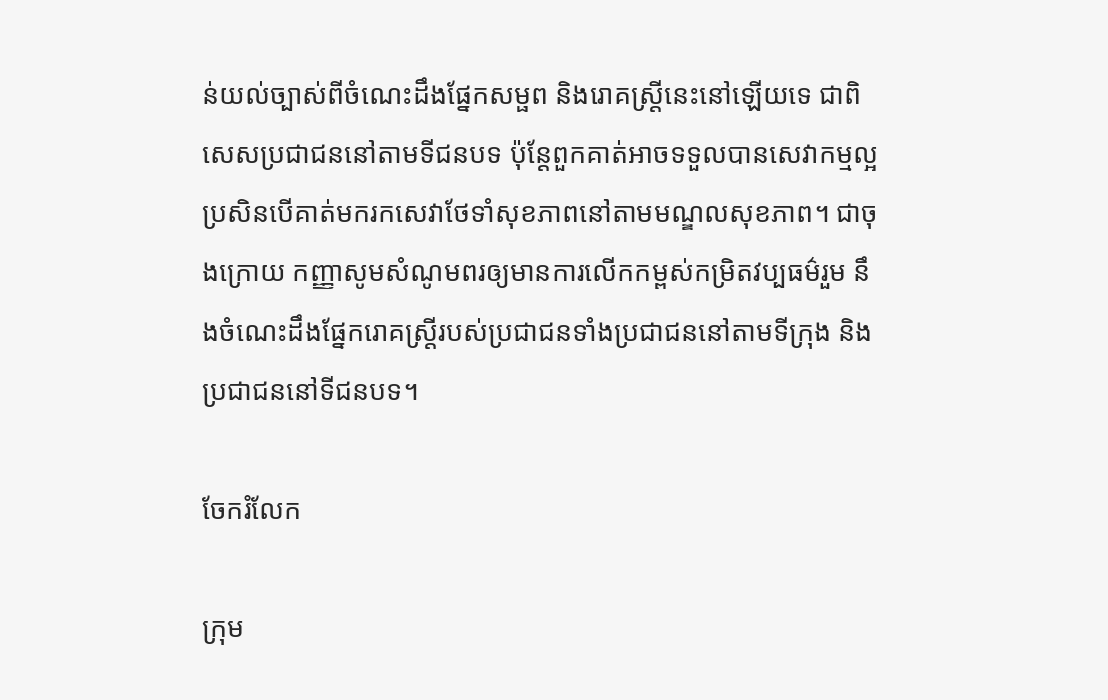ន់យល់ច្បាស់ពីចំណេះដឹងផ្នែកសម្ផព និងរោគស្រ្តីនេះនៅឡើយទេ ជាពិសេសប្រជាជននៅតាមទីជនបទ ប៉ុន្តែពួកគាត់អាចទទួលបានសេវាកម្មល្អប្រសិនបើគាត់មករកសេវាថែទាំសុខភាពនៅតាមមណ្ឌលសុខភាព។ ជាចុងក្រោយ កញ្ញាសូមសំណូមពរឲ្យមានការលើកកម្ពស់កម្រិតវប្បធម៌រួម នឹងចំណេះដឹងផ្នែករោគស្ត្រីរបស់ប្រជាជនទាំងប្រជាជននៅតាមទីក្រុង និងប្រជាជននៅទីជនបទ។

ចែករំលែក

ក្រុម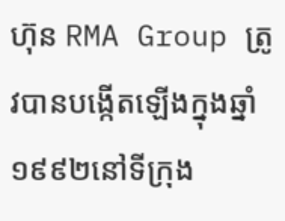ហ៊ុន RMA Group ត្រូវបានបង្កើតឡើងក្នុងឆ្នាំ ១៩៩២នៅទីក្រុង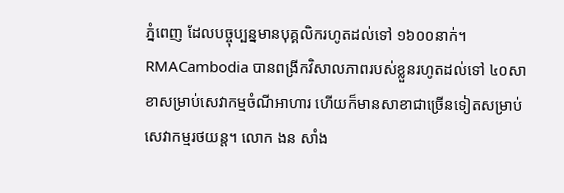ភ្នំពេញ ដែលបច្ចុប្បន្នមានបុគ្គលិករហូតដល់ទៅ ១៦០០នាក់។ RMACambodia បានពង្រីកវិសាលភាពរបស់ខ្លួនរហូតដល់ទៅ ៤០សាខាសម្រាប់សេវាកម្មចំណីអាហារ ហើយក៏មានសាខាជាច្រើនទៀតសម្រាប់សេវាកម្មរថយន្ត។ លោក ងន សាំង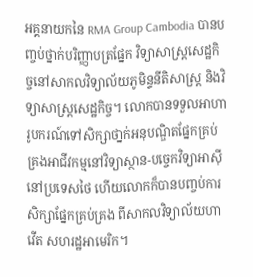អគ្គនាយកនៃ RMA Group Cambodia បានបញ្ចប់ថ្នាក់បរិញ្ញាបត្រផ្នែក វិទ្យាសាស្ត្រសេដ្ឋកិច្ចនៅសាកលវិទ្យាល័យភូមិន្ទនីតិសាស្រ្ត និងវិទ្យាសាស្ត្រសេដ្ឋកិច្ច។ លោកបានទទួលអាហារូបករណ៍ទៅសិក្សាថា្នក់អនុបណ្ឌិតផ្នែកគ្រប់គ្រងអាជីវកម្មនៅវិទ្យាស្ថាន-បច្ចេកវិទ្យាអាស៊ីនៅប្រទេសថៃ ហើយលោកក៏បានបញ្ចប់ការសិក្សាផ្នែកគ្រប់គ្រង ពីសាកលវិទ្យាល័យហាវើត សហរដ្ឋអាមេរិក។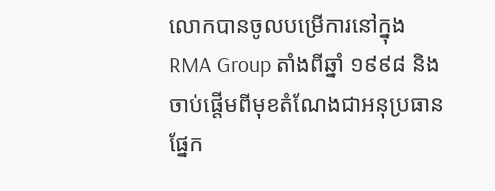លោកបានចូលបម្រើការនៅក្នុង RMA Group តាំងពីឆ្នាំ ១៩៩៨ និងចាប់ផ្តើមពីមុខតំណែងជាអនុប្រធានផ្នែក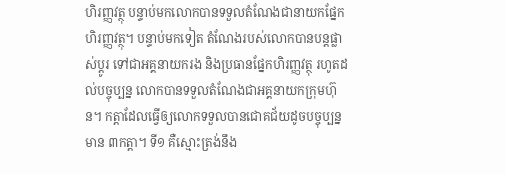ហិរញ្ញវត្ថុ បន្ទាប់មកលោកបានទទួលតំណែងជានាយកផ្នែកហិរញ្ញវត្ថុ។ បន្ទាប់មកទៀត តំណែងរបស់លោកបានបន្តផ្លាស់ប្តូរ ទៅជាអគ្គនាយករង និងប្រធានផ្នែកហិរញ្ញវត្ថុ រហូតដល់បច្ចុប្បន្ន លោកបានទទួលតំណែងជាអគ្គនាយកក្រុមហ៊ុន។ កត្តាដែលធ្វើឲ្យលោកទទួលបានជោគជ័យដូចបច្ចុប្បន្នមាន ៣កត្តា។ ទី១ គឺស្មោះត្រង់នឹង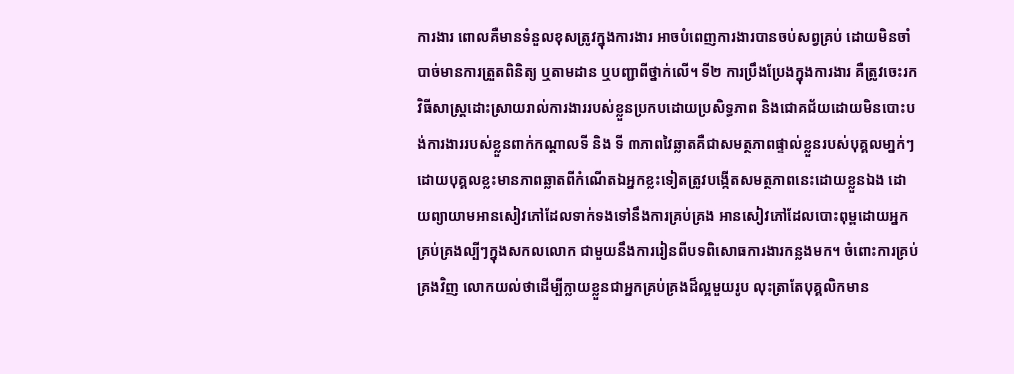ការងារ ពោលគឺមានទំនួលខុសត្រូវក្នុងការងារ អាចបំពេញការងារបានចប់សព្វគ្រប់ ដោយមិនចាំបាច់មានការត្រួតពិនិត្យ ឬតាមដាន ឬបញ្ជាពីថ្នាក់លើ។ ទី២ ការប្រឹងប្រែងក្នុងការងារ គឺត្រូវចេះរកវិធីសាស្ត្រដោះស្រាយរាល់ការងាររបស់ខ្លួនប្រកបដោយប្រសិទ្ធភាព និងជោគជ័យដោយមិនបោះបង់ការងាររបស់ខ្លួនពាក់កណ្តាលទី និង ទី ៣ភាពវៃឆ្លាតគឺជាសមត្ថភាពផ្ទាល់ខ្លួនរបស់បុគ្គលមា្នក់ៗ ដោយបុគ្គលខ្លះមានភាពឆ្លាតពីកំណើតឯអ្នកខ្លះទៀតត្រូវបង្កើតសមត្ថភាពនេះដោយខ្លួនឯង ដោយព្យាយាមអានសៀវភៅដែលទាក់ទងទៅនឹងការគ្រប់គ្រង អានសៀវភៅដែលបោះពុម្ពដោយអ្នកគ្រប់គ្រងល្បីៗក្នុងសកលលោក ជាមួយនឹងការរៀនពីបទពិសោធការងារកន្លងមក។ ចំពោះការគ្រប់គ្រងវិញ លោកយល់ថាដើម្បីក្លាយខ្លួនជាអ្នកគ្រប់គ្រងដ៏ល្អមួយរូប លុះត្រាតែបុគ្គលិកមាន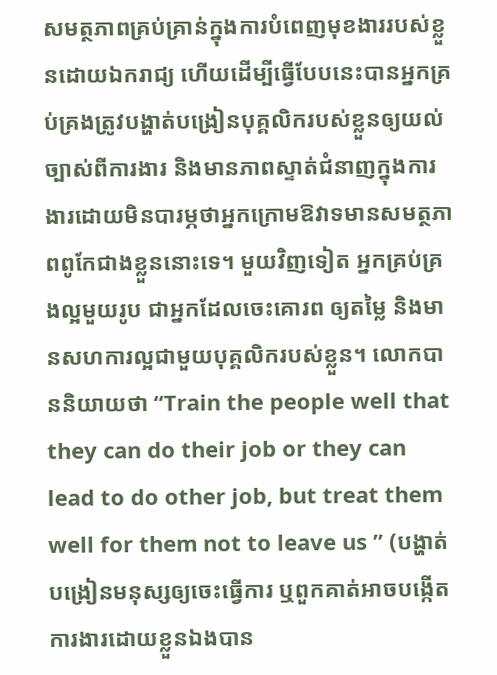សមត្ថភាពគ្រប់គ្រាន់ក្នុងការបំពេញមុខងាររបស់ខ្លួនដោយឯករាជ្យ ហើយដើម្បីធ្វើបែបនេះបានអ្នកគ្រប់គ្រងត្រូវបង្ហាត់បង្រៀនបុគ្គលិករបស់ខ្លួនឲ្យយល់ច្បាស់ពីការងារ និងមានភាពស្ទាត់ជំនាញក្នុងការងារដោយមិនបារម្ភថាអ្នកក្រោមឱវាទមានសមត្ថភាពពូកែជាងខ្លួននោះទេ។ មួយវិញទៀត អ្នកគ្រប់គ្រងល្អមួយរូប ជាអ្នកដែលចេះគោរព ឲ្យតម្លៃ និងមានសហការល្អជាមួយបុគ្គលិករបស់ខ្លួន។ លោកបាននិយាយថា “Train the people well that they can do their job or they can lead to do other job, but treat them well for them not to leave us ” (បង្ហាត់បង្រៀនមនុស្សឲ្យចេះធ្វើការ ឬពួកគាត់អាចបង្កើតការងារដោយខ្លួនឯងបាន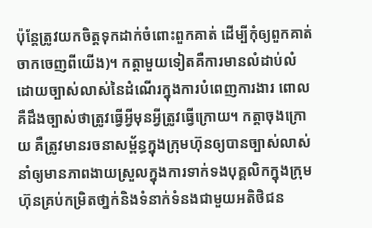ប៉ុន្តែត្រូវយកចិត្តទុកដាក់ចំពោះពួកគាត់ ដើម្បីកុំឲ្យពួកគាត់ចាកចេញពីយើង)។ កត្តាមួយទៀតគឺការមានលំដាប់លំដោយច្បាស់លាស់នៃដំណើរក្នុងការបំពេញការងារ ពោល គឺដឹងច្បាស់ថាត្រូវធ្វើអ្វីមុនអ្វីត្រូវធ្វើក្រោយ។ កត្តាចុងក្រោយ គឺត្រូវមានរចនាសម្ព័ន្ធក្នុងក្រុមហ៊ុនឲ្យបានច្បាស់លាស់នាំឲ្យមានភាពងាយស្រួលក្នុងការទាក់ទងបុគ្គលិកក្នុងក្រុមហ៊ុនគ្រប់កម្រិតថា្នក់និងទំនាក់ទំនងជាមួយអតិថិជន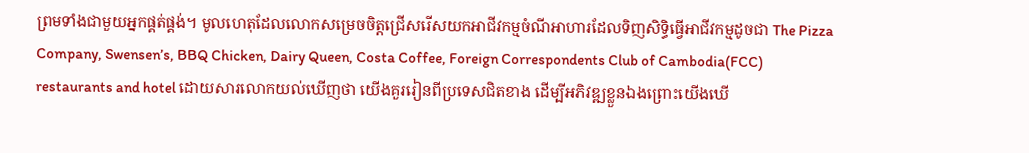ព្រមទាំងជាមួយអ្នកផ្គត់ផ្គង់។ មូលហេតុដែលលោកសម្រេចចិត្តជ្រើសរើសយកអាជីវកម្មចំណីអាហារដែលទិញសិទ្ធិធ្វើអាជីវកម្មដូចជា The Pizza Company, Swensen’s, BBQ Chicken, Dairy Queen, Costa Coffee, Foreign Correspondents Club of Cambodia(FCC) restaurants and hotel ដោយសារលោកយល់ឃើញថា យើងគួររៀនពីប្រទេសជិតខាង ដើម្បីអភិវឌ្ឍខ្លួនឯងព្រោះយើងឃើ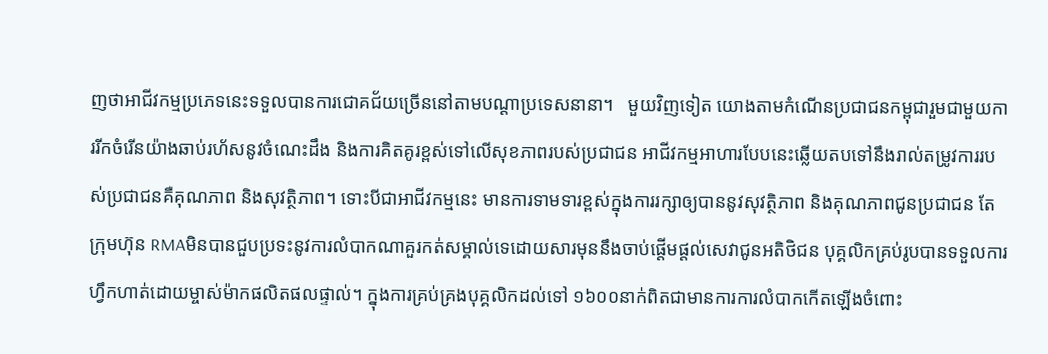ញថាអាជីវកម្មប្រភេទនេះទទួលបានការជោគជ័យច្រើននៅតាមបណ្តាប្រទេសនានា។   មួយវិញទៀត យោងតាមកំណើនប្រជាជនកម្ពុជារួមជាមួយការរីកចំរើនយ៉ាងឆាប់រហ័សនូវចំណេះដឹង និងការគិតគូរខ្ពស់ទៅលើសុខភាពរបស់ប្រជាជន អាជីវកម្មអាហារបែបនេះឆ្លើយតបទៅនឹងរាល់តម្រូវការរបស់ប្រជាជនគឺគុណភាព និងសុវត្ថិភាព។ ទោះបីជាអាជីវកម្មនេះ មានការទាមទារខ្ពស់ក្នុងការរក្សាឲ្យបាននូវសុវត្ថិភាព និងគុណភាពជូនប្រជាជន តែក្រុមហ៊ុន RMAមិនបានជួបប្រទះនូវការលំបាកណាគួរកត់សម្គាល់ទេដោយសារមុននឹងចាប់ផ្តើមផ្តល់សេវាជូនអតិថិជន បុគ្គលិកគ្រប់រូបបានទទួលការហ្វឹកហាត់ដោយម្ចាស់ម៉ាកផលិតផលផ្ទាល់។ ក្នុងការគ្រប់គ្រងបុគ្គលិកដល់ទៅ ១៦០០នាក់ពិតជាមានការការលំបាកកើតឡើងចំពោះ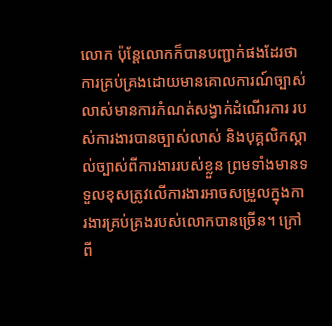លោក ប៉ុន្តែលោកក៏បានបញ្ជាក់ផងដែរថា ការគ្រប់គ្រងដោយមានគោលការណ៍ច្បាស់លាស់មានការកំណត់សង្វាក់ដំណើរការ របស់ការងារបានច្បាស់លាស់ និងបុគ្គលិកស្គាល់ច្បាស់ពីការងាររបស់ខ្លួន ព្រមទាំងមានទទួលខុសត្រូវលើការងារអាចសម្រួលក្នុងការងារគ្រប់គ្រងរបស់លោកបានច្រើន។ ក្រៅពី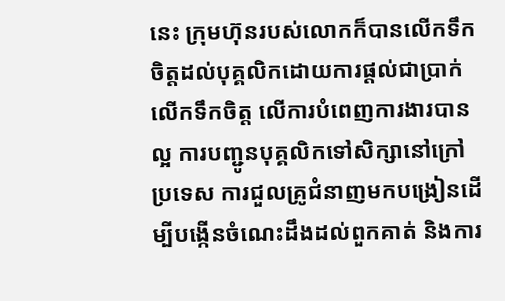នេះ ក្រុមហ៊ុនរបស់លោកក៏បានលើកទឹកចិត្តដល់បុគ្គលិកដោយការផ្តល់ជាប្រាក់លើកទឹកចិត្ត លើការបំពេញការងារបានល្អ ការបញ្ជូនបុគ្គលិកទៅសិក្សានៅក្រៅប្រទេស ការជួលគ្រូជំនាញមកបង្រៀនដើម្បីបង្កើនចំណេះដឹងដល់ពួកគាត់ និងការ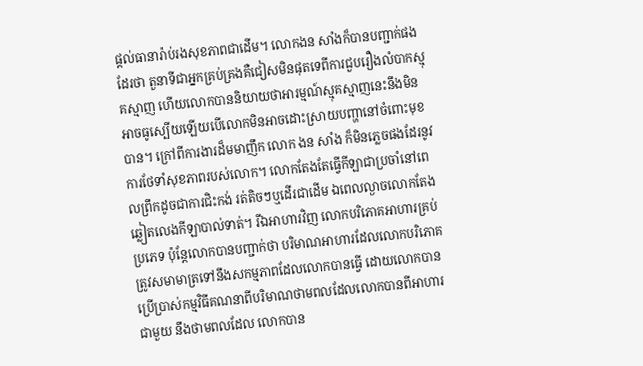ផ្តល់ធានារ៉ាប់រងសុខភាពជាដើម។ លោកងន សាំងក៏បានបញ្ជាក់ផងដែរថា តួនាទីជាអ្នកគ្រប់គ្រងគឺជៀសមិនផុតទេពីការជួបរឿងលំបាកស្មុគស្មាញ ហើយលោកបាននិយាយថាអារម្មណ៍ស្មុគស្មាញនេះនឹងមិនអាចធូស្បើយឡើយបើលោកមិនអាចដោះស្រាយបញ្ហានៅចំពោះមុខបាន។ ក្រៅពីការងារដ៏មមាញឹក លោក ងន សាំង ក៏មិនភ្លេចផងដែរនូវការថែទាំសុខភាពរបស់លោក។ លោកតែងតែធ្វើកីឡាជាប្រចាំនៅពេលព្រឹកដូចជាការជិះកង់ រត់តិចៗឬដើរជាដើម ឯពេលល្ងាចលោកតែងឆ្លៀតលេងកីឡាបាល់ទាត់។ រីឯអាហារវិញ លោកបរិភោគអាហារគ្រប់ប្រភេទ ប៉ុន្តែលោកបានបញ្ជាក់ថា បរិមាណអាហារដែលលោកបរិភោគត្រូវសមាមាត្រទៅនឹងសកម្មភាពដែលលោកបានធ្វើ ដោយលោកបានប្រើប្រាស់កម្មវិធីគណនាពីបរិមាណថាមពលដែលលោកបានពីអាហារជាមួយ នឹងថាមពលដែល លោកបាន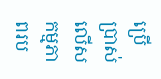ប្រើប្រាស់លើសកម្មភាពរប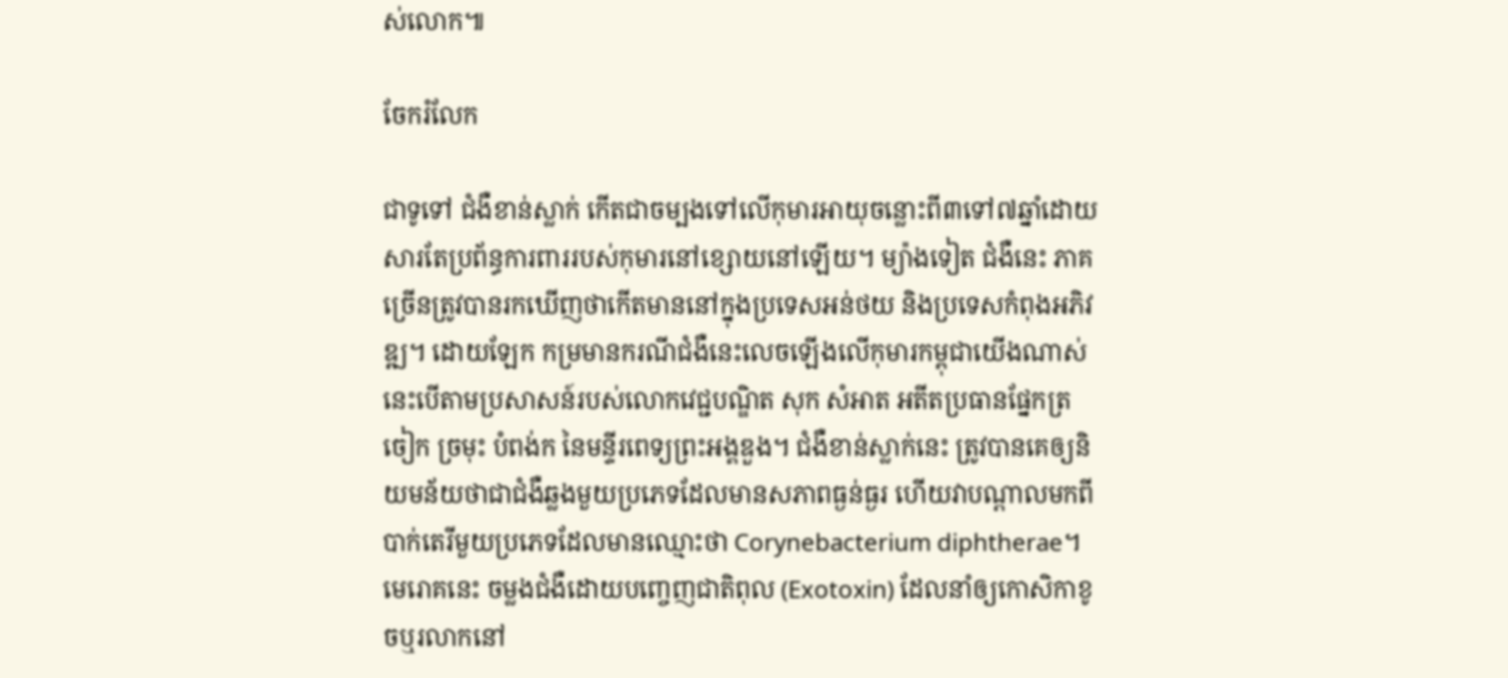ស់លោក៕

ចែករំលែក

ជាទូទៅ ជំងឺខាន់ស្លាក់ កើតជាចម្បងទៅលើកុមារអាយុចន្លោះពី៣ទៅ៧ឆ្នាំដោយសារតែប្រព័ន្ធការពាររបស់កុមារនៅខ្សោយនៅឡើយ។ ម្យ៉ាងទៀត ជំងឺនេះ ភាគច្រើនត្រូវបានរកឃើញថាកើតមាននៅក្នុងប្រទេសអន់ថយ និងប្រទេសកំពុងអភិវឌ្ឍ។ ដោយឡែក កម្រមានករណីជំងឺនេះលេចឡើងលើកុមារកម្ពុជាយើងណាស់ នេះបើតាមប្រសាសន៍របស់លោកវេជ្ជបណ្ឌិត សុក សំអាត អតីតប្រធានផ្នែកត្រចៀក ច្រមុះ បំពង់ក នៃមន្ទីរពេទ្យព្រះអង្គឌួង។ ជំងឺខាន់ស្លាក់នេះ ត្រូវបានគេឲ្យនិយមន័យថាជាជំងឺឆ្លងមួយប្រភេទដែលមានសភាពធ្ងន់ធ្ងរ ហើយវាបណ្តាលមកពីបាក់តេរីមួយប្រភេទដែលមានឈ្មោះថា Corynebacterium diphtherae។ មេរោគនេះ ចម្លងជំងឺដោយបញ្ចេញជាតិពុល (Exotoxin) ដែលនាំឲ្យកោសិកាខូចឬរលាកនៅ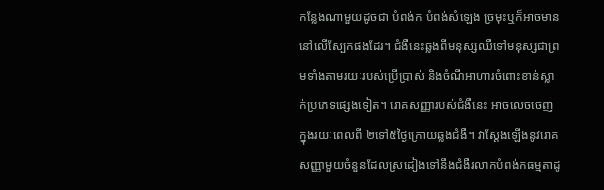កន្លែងណាមួយដូចជា បំពង់ក បំពង់សំឡេង ច្រមុះឬក៏អាចមាននៅលើស្បែកផងដែរ។ ជំងឺនេះឆ្លងពីមនុស្សឈឺទៅមនុស្សជាព្រមទាំងតាមរយៈរបស់ប្រើប្រាស់ និងចំណីអាហារចំពោះខាន់ស្លាក់ប្រភេទផ្សេងទៀត។ រោគសញ្ញារបស់ជំងឺនេះ អាចលេចចេញក្នុងរយៈពេលពី ២ទៅ៥ថ្ងៃក្រោយឆ្លងជំងឺ។ វាស្តែងឡើងនូវរោគសញ្ញាមួយចំនួនដែលស្រដៀងទៅនឹងជំងឺរលាកបំពង់កធម្មតាដូ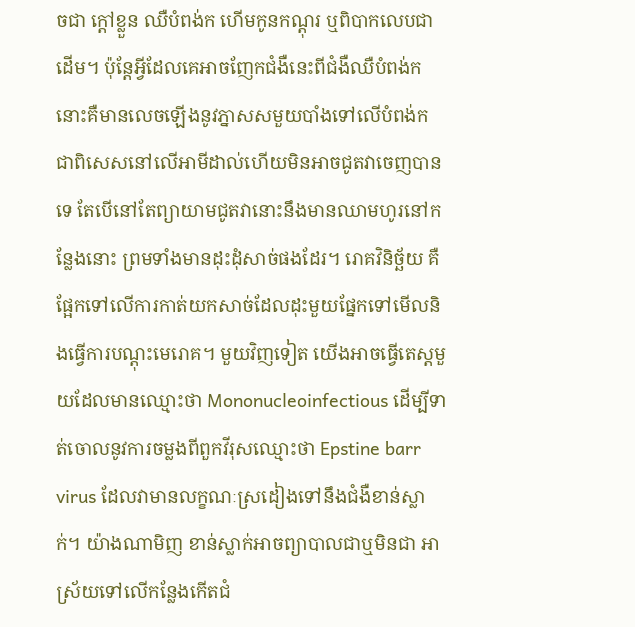ចជា ក្តៅខ្លួន ឈឺបំពង់ក ហើមកូនកណ្តុរ ឬពិបាកលេបជាដើម។ ប៉ុន្តែអ្វីដែលគេអាចញែកជំងឺនេះពីជំងឺឈឺបំពង់ក នោះគឺមានលេចឡើងនូវភ្នាសសមួយបាំងទៅលើបំពង់ក ជាពិសេសនៅលើអាមីដាល់ហើយមិនអាចជូតវាចេញបានទេ តែបើនៅតែព្យាយាមជូតវានោះនឹងមានឈាមហូរនៅកន្លែងនោះ ព្រមទាំងមានដុះដុំសាច់ផងដែរ។ រោគវិនិច្ឆ័យ គឺផ្អែកទៅលើការកាត់យកសាច់ដែលដុះមួយផ្នែកទៅមើលនិងធ្វើការបណ្តុះមេរោគ។ មួយវិញទៀត យើងអាចធ្វើតេស្តមួយដែលមានឈ្មោះថា Mononucleoinfectious ដើម្បីទាត់ចោលនូវការចម្លងពីពួកវីរុសឈ្មោះថា Epstine barr virus ដែលវាមានលក្ខណៈស្រដៀងទៅនឹងជំងឺខាន់ស្លាក់។ យ៉ាងណាមិញ ខាន់ស្លាក់អាចព្យាបាលជាឬមិនជា អាស្រ័យទៅលើកន្លែងកើតជំ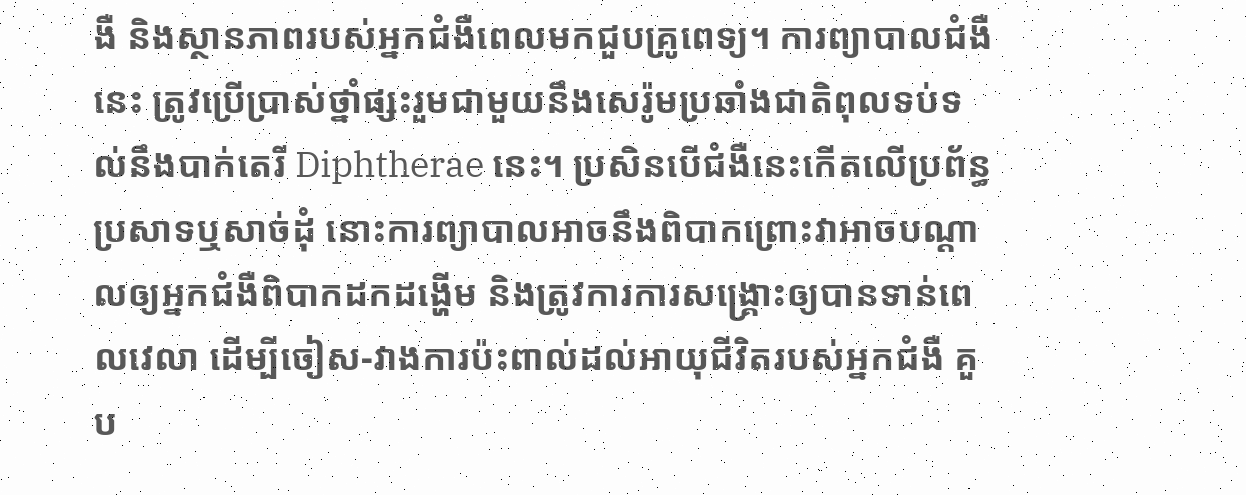ងឺ និងស្ថានភាពរបស់អ្នកជំងឺពេលមកជួបគ្រូពេទ្យ។ ការព្យាបាលជំងឺនេះ ត្រូវប្រើប្រាស់ថ្នាំផ្សះរួមជាមួយនឹងសេរ៉ូមប្រឆាំងជាតិពុលទប់ទល់នឹងបាក់តេរី Diphtherae នេះ។ ប្រសិនបើជំងឺនេះកើតលើប្រព័ន្ធប្រសាទឬសាច់ដុំ នោះការព្យាបាលអាចនឹងពិបាកព្រោះវាអាចបណ្តាលឲ្យអ្នកជំងឺពិបាកដកដង្ហើម និងត្រូវការការសង្គ្រោះឲ្យបានទាន់ពេលវេលា ដើម្បីចៀស-វាងការប៉ះពាល់ដល់អាយុជីវិតរបស់អ្នកជំងឺ គួប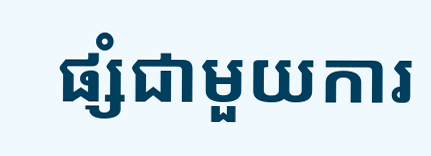ផ្សំជាមួយការ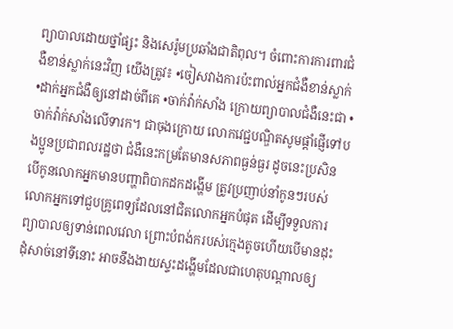ព្យាបាលដោយថ្នាំផ្សះ និងសេរ៉ូមប្រឆាំងជាតិពុល។ ចំពោះការការពារជំងឺខាន់ស្លាក់នេះវិញ យើងត្រូវ៖ •ចៀសវាងការប៉ះពាល់អ្នកជំងឺខាន់ស្លាក់ •ដាក់អ្នកជំងឺឲ្យនៅដាច់ពីគេ •ចាក់វ៉ាក់សាំង ក្រោយព្យាបាលជំងឺនេះជា •ចាក់វ៉ាក់សាំងលើទារក។ ជាចុងក្រោយ លោកវេជ្ជបណ្ឌិតសូមផ្តាំផ្ញើទៅបងប្អូនប្រជាពលរដ្ឋថា ជំងឺនេះកម្រតែមានសភាពធ្ងន់ធ្ងរ ដូចនេះប្រសិនបើកូនលោកអ្នកមានបញ្ហាពិបាកដកដង្ហើម ត្រូវប្រញាប់នាំកូនៗរបស់លោកអ្នកទៅជួបគ្រូពេទ្យដែលនៅជិតលោកអ្នកបំផុត ដើម្បីទទួលការព្យាបាលឲ្យទាន់ពេលវេលា ព្រោះបំពង់ករបស់ក្មេងតូចហើយបើមានដុះដុំសាច់នៅទីនោះ អាចនឹងងាយស្ទះដង្ហើមដែលជាហេតុបណ្តាលឲ្យ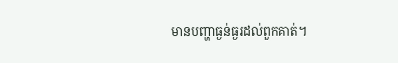មានបញ្ហាធ្ងន់ធ្ងរដល់ពួកគាត់។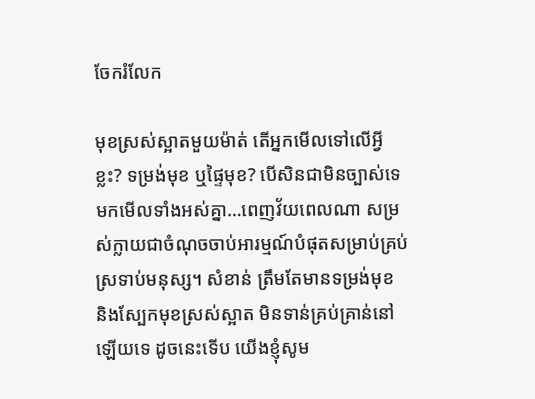ចែករំលែក

មុខស្រស់ស្អាតមួយម៉ាត់ តើអ្នកមើលទៅលើអ្វីខ្លះ? ទម្រង់មុខ ឬផ្ទៃមុខ? បើសិនជាមិនច្បាស់ទេ មកមើលទាំងអស់គ្នា…ពេញវ័យពេលណា សម្រស់ក្លាយជាចំណុចចាប់អារម្មណ៍បំផុតសម្រាប់គ្រប់ស្រទាប់មនុស្ស។ សំខាន់ ត្រឹមតែមានទម្រង់មុខ និងស្បែកមុខស្រស់ស្អាត មិនទាន់គ្រប់គ្រាន់នៅឡើយទេ ដូចនេះទើប យើងខ្ញុំសូម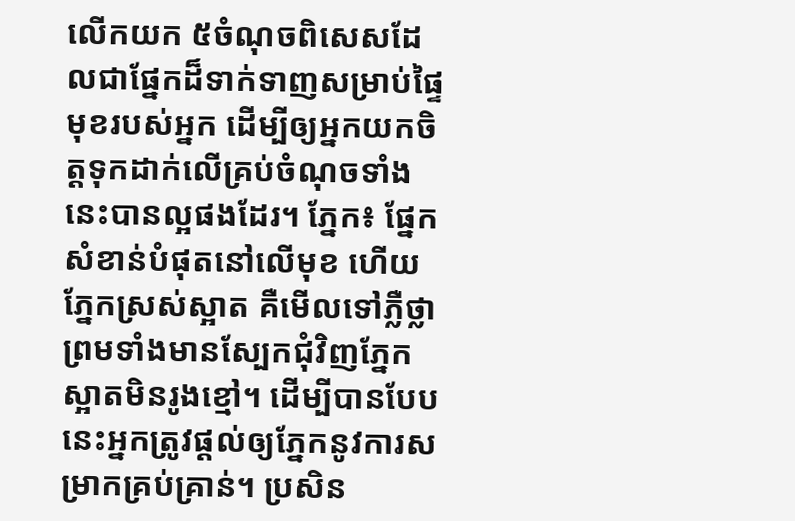លើកយក ៥ចំណុចពិសេសដែលជាផ្នែកដ៏ទាក់ទាញសម្រាប់ផ្ទៃមុខរបស់អ្នក ដើម្បីឲ្យអ្នកយកចិត្តទុកដាក់លើគ្រប់ចំណុចទាំងនេះបានល្អផងដែរ។ ភ្នែក៖ ផ្នែកសំខាន់បំផុតនៅលើមុខ ហើយភ្នែកស្រស់ស្អាត គឺមើលទៅភ្លឺថ្លាព្រមទាំងមានស្បែកជុំវិញភ្នែកស្អាតមិនរូងខ្មៅ។ ដើម្បីបានបែបនេះអ្នកត្រូវផ្តល់ឲ្យភ្នែកនូវការសម្រាកគ្រប់គ្រាន់។ ប្រសិន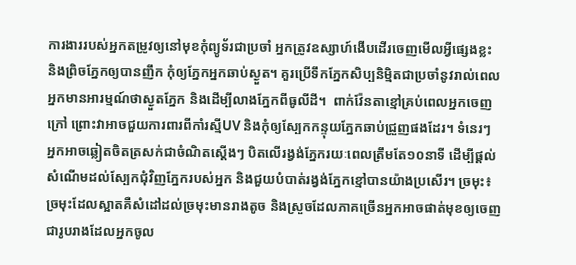ការងាររបស់អ្នកតម្រូវឲ្យនៅមុខកុំព្យូទ័រជាប្រចាំ អ្នកត្រូវឧស្សាហ៍ងើបដើរចេញមើលអ្វីផ្សេងខ្លះ និងព្រិចភ្នែកឲ្យបានញឹក កុំឲ្យភ្នែកអ្នកឆាប់ស្ងួត។ គួរប្រើទឹកភ្នែកសិប្បនិមិ្មតជាប្រចាំនូវរាល់ពេលអ្នកមានអារម្មណ៍ថាស្ងួតភ្នែក និងដើម្បីលាងភ្នែកពីធូលីដី។  ពាក់វ៉ែនតាខ្មៅគ្រប់ពេលអ្នកចេញក្រៅ ព្រោះវាអាចជួយការពារពីកាំរស្មីUV និងកុំឲ្យស្បែកកន្ទុយភ្នែកឆាប់ជ្រួញផងដែរ។ ទំនេរៗ អ្នកអាចឆ្លៀតចិតត្រសក់ជាចំណិតស្តើងៗ បិតលើរង្វង់ភ្នែករយៈពេលត្រឹមតែ១០នាទី ដើម្បីផ្តល់សំណើមដល់ស្បែកជុំវិញភ្នែករបស់អ្នក និងជួយបំបាត់រង្វង់ភ្នែកខ្មៅបានយ៉ាងប្រសើរ។ ច្រមុះ៖ ច្រមុះដែលស្អាតគឺសំដៅដល់ច្រមុះមានរាងតូច និងស្រួចដែលភាគច្រើនអ្នកអាចផាត់មុខឲ្យចេញជារូបរាងដែលអ្នកចូល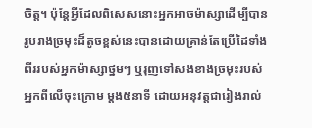ចិត្ត។ ប៉ុន្តែអ្វីដែលពិសេសនោះអ្នកអាចម៉ាស្សាដើម្បីបានរូបរាងច្រមុះដ៏តូចខ្ពស់នេះបានដោយគ្រាន់តែប្រើដៃទាំងពីររបស់អ្នកម៉ាស្សាថ្នមៗ ឬរុញទៅសងខាងច្រមុះរបស់អ្នកពីលើចុះក្រោម ម្តង៥នាទី ដោយអនុវត្តជារៀងរាល់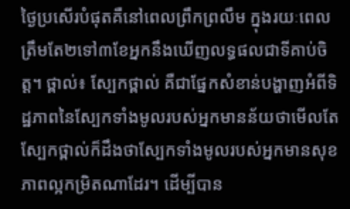ថ្ងៃប្រសើរបំផុតគឺនៅពេលព្រឹកព្រលឹម ក្នុងរយៈពេលត្រឹមតែ២ទៅ៣ខែអ្នកនឹងឃើញលទ្ធផលជាទីគាប់ចិត្ត។ ថ្ពាល់៖ ស្បែកថ្ពាល់ គឺជាផ្នែកសំខាន់បង្ហាញអំពីទិដ្ឋភាពនៃស្បែកទាំងមូលរបស់អ្នកមានន័យថាមើលតែស្បែកថ្ពាល់ក៏ដឹងថាស្បែកទាំងមូលរបស់អ្នកមានសុខភាពល្អកម្រិតណាដែរ។ ដើម្បីបាន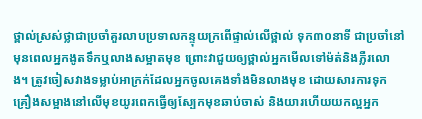ថ្ពាល់ស្រស់ថ្លាជាប្រចាំគួរលាបប្រទាលកន្ទុយក្រពើផ្ទាល់លើថ្ពាល់ ទុក៣០នាទី ជាប្រចាំនៅមុនពេលអ្នកងូតទឹកឬលាងសម្អាតមុខ ព្រោះវាជួយឲ្យថ្ពាល់អ្នកមើលទៅម៉ត់និងភ្លឺរលោង។ ត្រូវចៀសវាងទម្លាប់អាក្រក់ដែលអ្នកចូលគេងទាំងមិនលាងមុខ ដោយសារការទុកគ្រឿងសម្អាងនៅលើមុខយូរពេកធ្វើឲ្យស្បែកមុខឆាប់ចាស់ និងយារហើយយកល្អអ្នក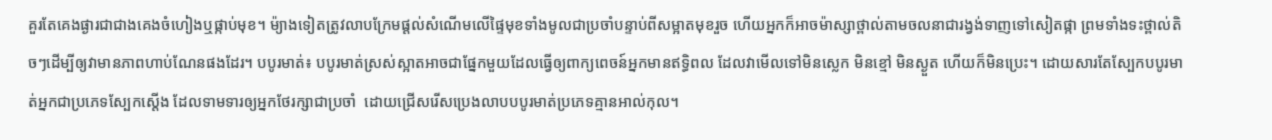គួរតែគេងផ្ងារជាជាងគេងចំហៀងឬផ្កាប់មុខ។ ម៉្យាងទៀតត្រូវលាបក្រែមផ្តល់សំណើមលើផ្ទៃមុខទាំងមូលជាប្រចាំបន្ទាប់ពីសម្អាតមុខរួច ហើយអ្នកក៏អាចម៉ាស្សាថ្ពាល់តាមចលនាជារង្វង់ទាញទៅសៀតផ្កា ព្រមទាំងទះថ្ពាល់តិចៗដើម្បីឲ្យវាមានភាពហាប់ណែនផងដែរ។ បបូរមាត់៖ បបូរមាត់ស្រស់ស្អាតអាចជាផ្នែកមួយដែលធ្វើឲ្យពាក្យពេចន៍អ្នកមានឥទ្ធិពល ដែលវាមើលទៅមិនស្លេក មិនខ្មៅ មិនស្ងួត ហើយក៏មិនប្រេះ។ ដោយសារតែស្បែកបបូរមាត់អ្នកជាប្រភេទស្បែកស្តើង ដែលទាមទារឲ្យអ្នកថែរក្សាជាប្រចាំ  ដោយជ្រើសរើសប្រេងលាបបបូរមាត់ប្រភេទគ្មានអាល់កុល។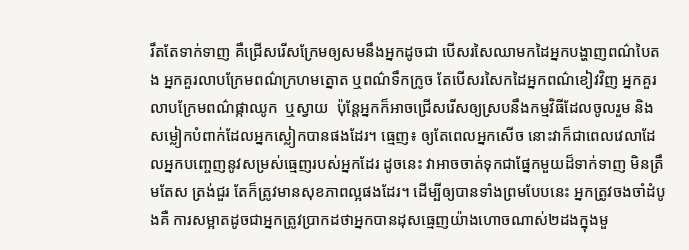រឹតតែទាក់ទាញ គឺជ្រើសរើសក្រែមឲ្យសមនឹងអ្នកដូចជា បើសរសៃឈាមកដៃអ្នកបង្ហាញពណ៌បៃតង អ្នកគួរលាបក្រែមពណ៌ក្រហមត្នោត ឬពណ៌ទឹកក្រូច តែបើសរសៃកដៃអ្នកពណ៌ខៀវវិញ អ្នកគួរលាបក្រែមពណ៌ផ្កាឈូក  ឬស្វាយ  ប៉ុន្តែអ្នកក៏អាចជ្រើសរើសឲ្យស្របនឹងកម្មវិធីដែលចូលរួម និងសម្លៀកបំពាក់ដែលអ្នកស្លៀកបានផងដែរ។ ធ្មេញ៖ ឲ្យតែពេលអ្នកសើច នោះវាក៏ជាពេលវេលាដែលអ្នកបញ្ចេញនូវសម្រស់ធ្មេញរបស់អ្នកដែរ ដូចនេះ វាអាចចាត់ទុកជាផ្នែកមួយដ៏ទាក់ទាញ មិនត្រឹមតែស ត្រង់ជួរ តែក៏ត្រូវមានសុខភាពល្អផងដែរ។ ដើម្បីឲ្យបានទាំងព្រមបែបនេះ អ្នកត្រូវចងចាំដំបូងគឺ ការសម្អាតដូចជាអ្នកត្រូវប្រាកដថាអ្នកបានដុសធ្មេញយ៉ាងហោចណាស់២ដងក្នុងមួ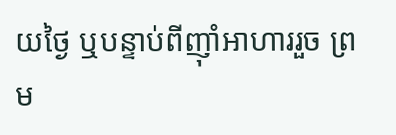យថ្ងៃ ឬបន្ទាប់ពីញ៉ាំអាហាររួច ព្រម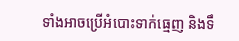ទាំងអាចប្រើអំបោះទាក់ធ្មេញ និងទឹ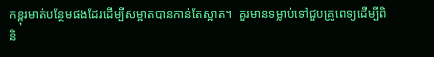កខ្ពុរមាត់បន្ថែមផងដែរដើម្បីសម្អាតបានកាន់តែស្អាត។  គួរមានទម្លាប់ទៅជួបគ្រូពេទ្យដើម្បីពិនិ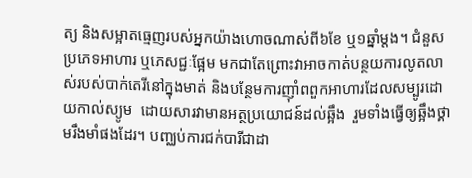ត្យ និងសម្អាតធ្មេញរបស់អ្នកយ៉ាងហោចណាស់ពី៦ខែ ឬ១ឆ្នាំម្តង។ ជំនួសប្រភេទអាហារ ឬភេសជ្ជៈផ្អែម មកជាតែព្រោះវាអាចកាត់បន្ថយការលូតលាស់របស់បាក់តេរីនៅក្នុងមាត់ និងបន្ថែមការញ៉ាំពពួកអាហារដែលសម្បូរដោយកាល់ស្យូម  ដោយសារវាមានអត្ថប្រយោជន៍ដល់ឆ្អឹង  រួមទាំងធ្វើឲ្យឆ្អឹងថ្គាមរឹងមាំផងដែរ។ បញ្ឈប់ការជក់បារីជាដា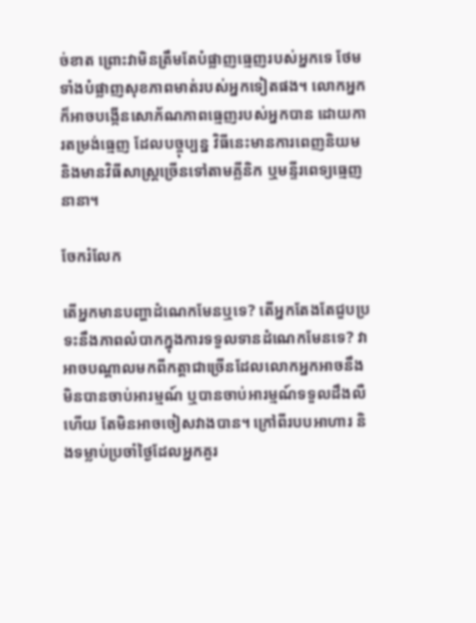ច់ខាត ព្រោះវាមិនត្រឹមតែបំផ្លាញធ្មេញរបស់អ្នកទេ ថែមទាំងបំផ្លាញសុខភាពមាត់របស់អ្នកទៀតផង។ លោកអ្នកក៏អាចបង្កើនសោភ័ណភាពធ្មេញរបស់អ្នកបាន ដោយការតម្រង់ធ្មេញ ដែលបច្ចុប្បន្ន វិធីនេះមានការពេញនិយម និងមានវិធីសាស្រ្តច្រើនទៅតាមគ្លីនិក ឬមន្ទីរពេទ្យធ្មេញនានា។

ចែករំលែក

តើអ្នកមានបញ្ហាដំណេកមែនឬទេ? តើអ្នកតែងតែជួបប្រទះនឹងភាពលំបាកក្នុងការទទួលទានដំណេកមែនទេ? វាអាចបណ្តាលមកពីកត្តាជាច្រើនដែលលោកអ្នកអាចនឹងមិនបានចាប់អារម្មណ៍ ឬបានចាប់អារម្មណ៍ទទួលដឹងលឺហើយ តែមិនអាចចៀសវាងបាន។ ក្រៅពីរបបអាហារ និងទម្លាប់ប្រចាំថ្ងៃដែលអ្នកគួរ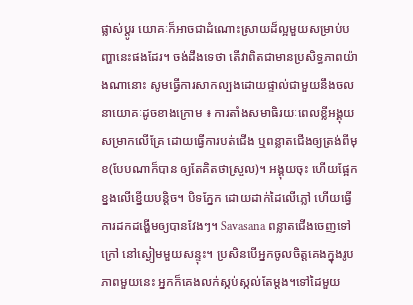ផ្លាស់ប្តូរ យោគៈក៏អាចជាដំណោះស្រាយដ៏ល្អមួយសម្រាប់បញ្ហានេះផងដែរ។ ចង់ដឹងទេថា តើវាពិតជាមានប្រសិទ្ធភាពយ៉ាងណានោះ សូមធ្វើការសាកល្បងដោយផ្ទាល់ជាមួយនឹងចលនាយោគៈដូចខាងក្រោម ៖ ការតាំងសមាធិរយៈពេលខ្លីអង្គុយសម្រាកលើគ្រែ ដោយធ្វើការបត់ជើង ឬពន្លាតជើងឲ្យត្រង់ពីមុខ(បែបណាក៏បាន ឲ្យតែគិតថាស្រួល)។ អង្គុយចុះ ហើយផ្អែកខ្នងលើខ្នើយបន្តិច។ បិទភ្នែក ដោយដាក់ដៃលើភ្លៅ ហើយធ្វើការដកដង្ហើមឲ្យបានវែងៗ។ Savasana ពន្លាតជើងចេញទៅក្រៅ នៅស្ងៀមមួយសន្ទុះ។ ប្រសិនបើអ្នកចូលចិត្តគេងក្នុងរូបភាពមួយនេះ អ្នកក៏គេងលក់ស្កប់ស្កល់តែម្តង។ទៅដៃមួយ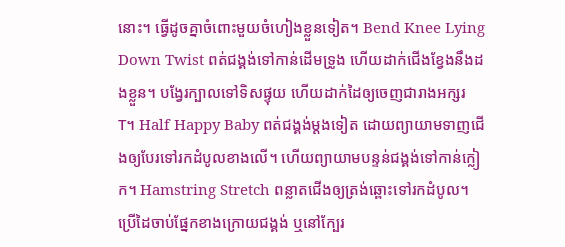នោះ។ ធ្វើដូចគ្នាចំពោះមួយចំហៀងខ្លួនទៀត។ Bend Knee Lying Down Twist ពត់ជង្គង់ទៅកាន់ដើមទ្រូង ហើយដាក់ជើងខ្វែងនឹងដងខ្លួន។ បង្វែរក្បាលទៅទិសផ្ទុយ ហើយដាក់ដៃឲ្យចេញជារាងអក្សរ T។ Half Happy Baby ពត់ជង្គង់ម្តងទៀត ដោយព្យាយាមទាញជើងឲ្យបែរទៅរកដំបូលខាងលើ។ ហើយព្យាយាមបន្ទន់ជង្គង់ទៅកាន់ក្លៀក។ Hamstring Stretch ពន្លាតជើងឲ្យត្រង់ឆ្ពោះទៅរកដំបូល។ ប្រើដៃចាប់ផ្នែកខាងក្រោយជង្គង់ ឬនៅក្បែរ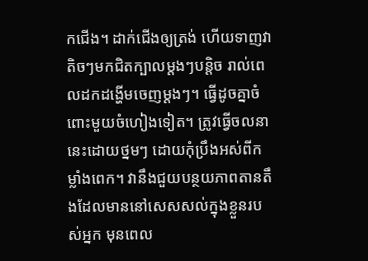កជើង។ ដាក់ជើងឲ្យត្រង់ ហើយទាញវាតិចៗមកជិតក្បាលម្តងៗបន្តិច រាល់ពេលដកដង្ហើមចេញម្តងៗ។ ធ្វើដូចគ្នាចំពោះមួយចំហៀងទៀត។ ត្រូវធ្វើចលនានេះដោយថ្នមៗ ដោយកុំប្រឹងអស់ពីកម្លាំងពេក។ វានឹងជួយបន្ថយភាពតានតឹងដែលមាននៅសេសសល់ក្នុងខ្លួនរបស់អ្នក មុនពេល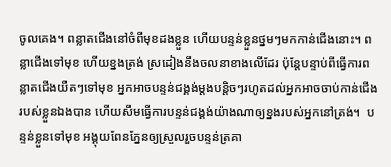ចូលគេង។ ពន្លាតជើងនៅចំពីមុខដងខ្លួន ហើយបន្ទន់ខ្លួនថ្នមៗមកកាន់ជើងនោះ។ ពន្លាជើងទៅមុខ ហើយខ្នងត្រង់ ស្រដៀងនឹងចលនាខាងលើដែរ ប៉ុន្តែបន្ទាប់ពីធ្វើការពន្លាតជើងយឺតៗទៅមុខ អ្នកអាចបន្ទន់ជង្គង់ម្តងបន្តិចៗរហូតដល់អ្នកអាចចាប់កាន់ជើងរបស់ខ្លួនឯងបាន ហើយសឹមធ្វើការបន្ទន់ជង្គង់យ៉ាងណាឲ្យខ្នងរបស់អ្នកនៅត្រង់។  បន្ទន់ខ្លួនទៅមុខ អង្គុយពែនភ្នែនឲ្យស្រួលរួចបន្ទន់ត្រគា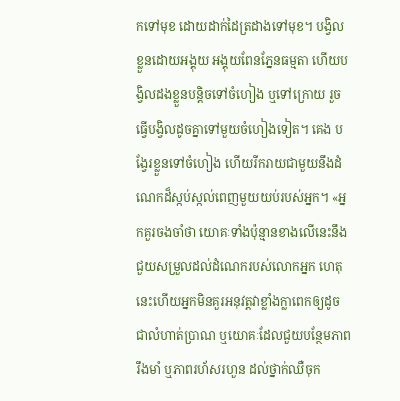កទៅមុខ ដោយដាក់ដៃត្រដាងទៅមុខ។ បង្វិលខ្លួនដោយអង្គុយ អង្គុយពែនភ្នែនធម្មតា ហើយបង្វិលដងខ្លួនបន្តិចទៅចំហៀង ឬទៅក្រោយ រួចធ្វើបង្វិលដូចគ្នាទៅមួយចំហៀងទៀត។ គេង បង្វែរខ្លួនទៅចំហៀង ហើយរីករាយជាមួយនឹងដំណេកដ៏ស្កប់ស្កល់ពេញមួយយប់របស់អ្នក។ «អ្នកគួរចងចាំថា យោគៈទាំងប៉ុន្មានខាងលើនេះនឹងជួយសម្រួលដល់ដំណេករបស់លោកអ្នក ហេតុនេះហើយអ្នកមិនគួរអនុវត្តវាខ្លាំងក្លាពេកឲ្យដូចជាលំហាត់ប្រាណ ឬយោគៈដែលជួយបន្ថែមភាពរឹងមាំ ឬភាពរហ័សរហួន ដល់ថ្នាក់ឈឺចុក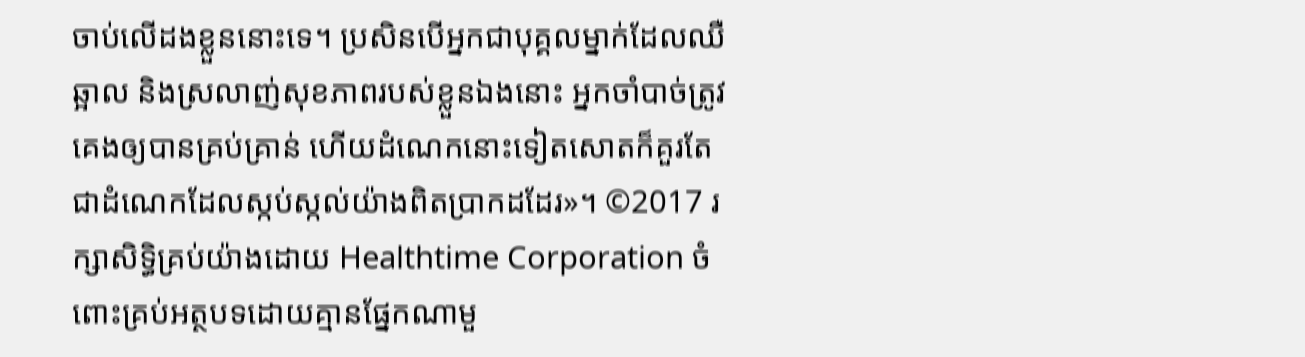ចាប់លើដងខ្លួននោះទេ។ ប្រសិនបើអ្នកជាបុគ្គលម្នាក់ដែលឈឺឆ្អាល និងស្រលាញ់សុខភាពរបស់ខ្លួនឯងនោះ អ្នកចាំបាច់ត្រូវគេងឲ្យបានគ្រប់គ្រាន់ ហើយដំណេកនោះទៀតសោតក៏គួរតែជាដំណេកដែលស្កប់ស្កល់យ៉ាងពិតប្រាកដដែរ»។ ©2017 រក្សាសិទ្ធិគ្រប់យ៉ាងដោយ Healthtime Corporation ចំពោះគ្រប់អត្ថបទដោយគ្មានផ្នែកណាមួ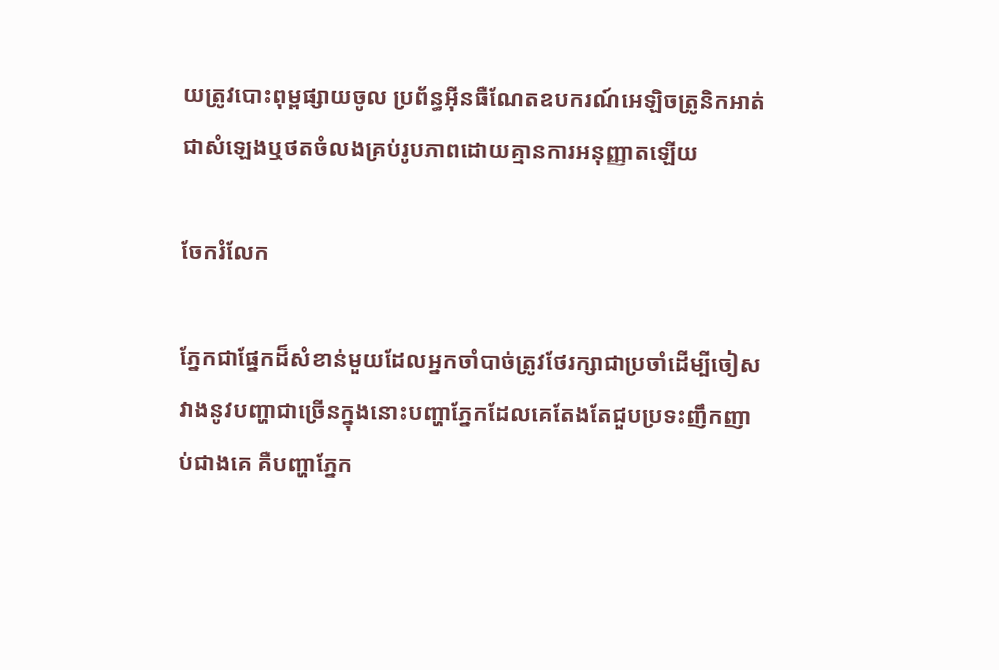យត្រូវបោះពុម្ពផ្សាយចូល ប្រព័ន្ធអ៊ីនធឺណែតឧបករណ៍អេឡិចត្រូនិកអាត់ជាសំឡេងឬថតចំលងគ្រប់រូបភាពដោយគ្មានការអនុញ្ញាតឡើយ

ចែករំលែក

ភ្នែកជាផ្នែកដ៏សំខាន់មួយដែលអ្នកចាំបាច់ត្រូវថែរក្សាជាប្រចាំដើម្បីចៀសវាងនូវបញ្ហាជាច្រើនក្នុងនោះបញ្ហាភ្នែកដែលគេតែងតែជួបប្រទះញឹកញាប់ជាងគេ គឺបញ្ហាភ្នែក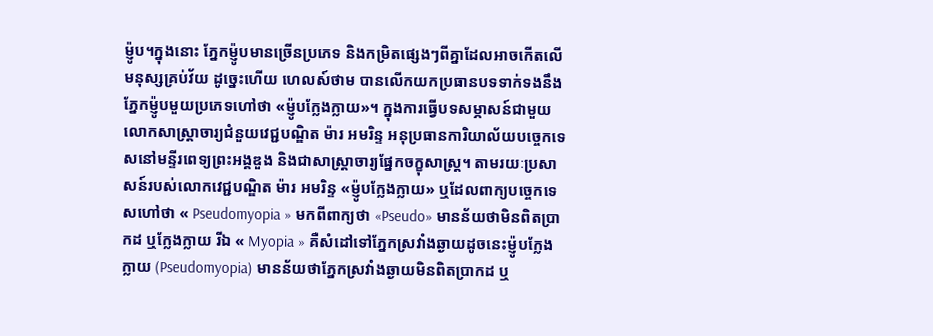ម៉្ញូប។ក្នុងនោះ ភ្នែកម៉្ញូបមានច្រើនប្រភេទ និងកម្រិតផ្សេងៗពីគ្នាដែលអាចកើតលើមនុស្សគ្រប់វ័យ ដូច្នេះហើយ ហេលស៍ថាម បានលើកយកប្រធានបទទាក់ទងនឹងភ្នែកម៉្ញូបមួយប្រភេទហៅថា «ម៉្ញូបក្លែងក្លាយ»។ ក្នុងការធ្វើបទសម្ភាសន៍ជាមួយលោកសាស្រ្តាចារ្យជំនួយវេជ្ជបណ្ឌិត ម៉ារ អមរិន្ទ អនុប្រធានការិយាល័យបច្ចេកទេសនៅមន្ទីរពេទ្យព្រះអង្គឌួង និងជាសាស្រ្តាចារ្យផ្នែកចក្ខុសាស្ត្រ។ តាមរយៈប្រសាសន៍របស់លោកវេជ្ជបណ្ឌិត ម៉ារ អមរិន្ទ «ម៉្ញូបក្លែងក្លាយ» ឬដែលពាក្យបច្ចេកទេសហៅថា « Pseudomyopia » មកពីពាក្យថា «Pseudo» មានន័យថាមិនពិតប្រាកដ ឬក្លែងក្លាយ រីឯ « Myopia » គឺសំដៅទៅភ្នែកស្រវាំងឆ្ងាយដូចនេះម៉្ញូបក្លែងក្លាយ (Pseudomyopia) មានន័យថាភ្នែកស្រវាំងឆ្ងាយមិនពិតប្រាកដ ឬ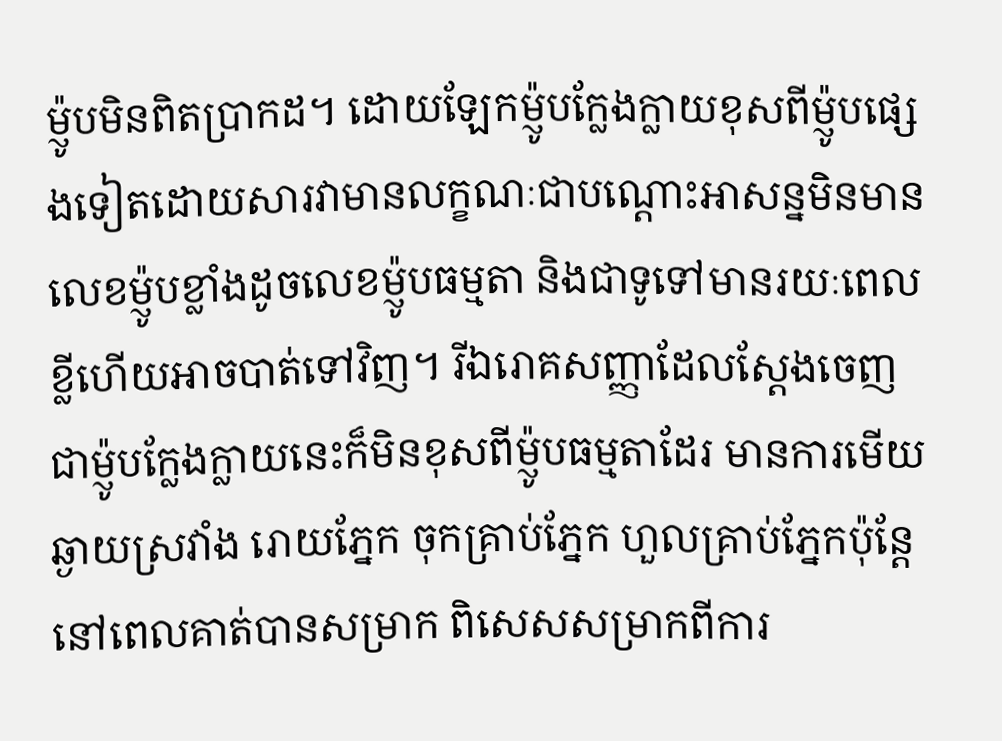ម៉្ញូបមិនពិតប្រាកដ។ ដោយឡែកម៉្ញូបក្លែងក្លាយខុសពីម៉្ញូបផ្សេងទៀតដោយសារវាមានលក្ខណៈជាបណ្តោះអាសន្នមិនមានលេខម៉្ញូបខ្លាំងដូចលេខម៉្ញូបធម្មតា និងជាទូទៅមានរយៈពេលខ្លីហើយអាចបាត់ទៅវិញ។ រីឯរោគសញ្ញាដែលស្តែងចេញជាម៉្ញូបក្លែងក្លាយនេះក៏មិនខុសពីម៉្ញូបធម្មតាដែរ មានការមើយឆ្ងាយស្រវាំង រោយភ្នែក ចុកគ្រាប់ភ្នែក ហួលគ្រាប់ភ្នែកប៉ុន្តែនៅពេលគាត់បានសម្រាក ពិសេសសម្រាកពីការ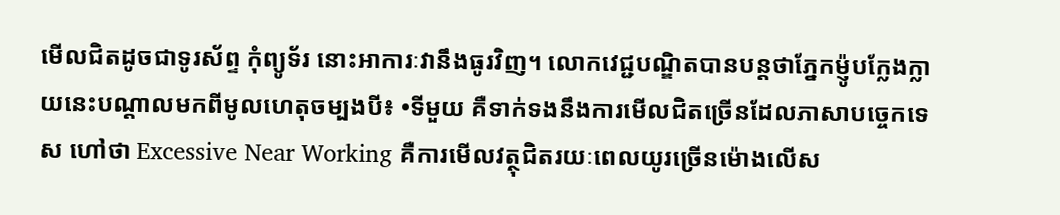មើលជិតដូចជាទូរស័ព្ទ កុំព្យូទ័រ នោះអាការៈវានឹងធូរវិញ។ លោកវេជ្ជបណ្ឌិតបានបន្តថាភ្នែកម៉្ញូបក្លែងក្លាយនេះបណ្តាលមកពីមូលហេតុចម្បងបី៖ •ទីមួយ គឺទាក់ទងនឹងការមើលជិតច្រើនដែលភាសាបច្ចេកទេស ហៅថា Excessive Near Working គឺការមើលវត្ថុជិតរយៈពេលយូរច្រើនម៉ោងលើស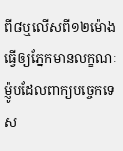ពី៨ឬលើសពី១២ម៉ោងធ្វើឲ្យភ្នែកមានលក្ខណៈម៉្ញូបដែលពាក្យបច្ចេកទេស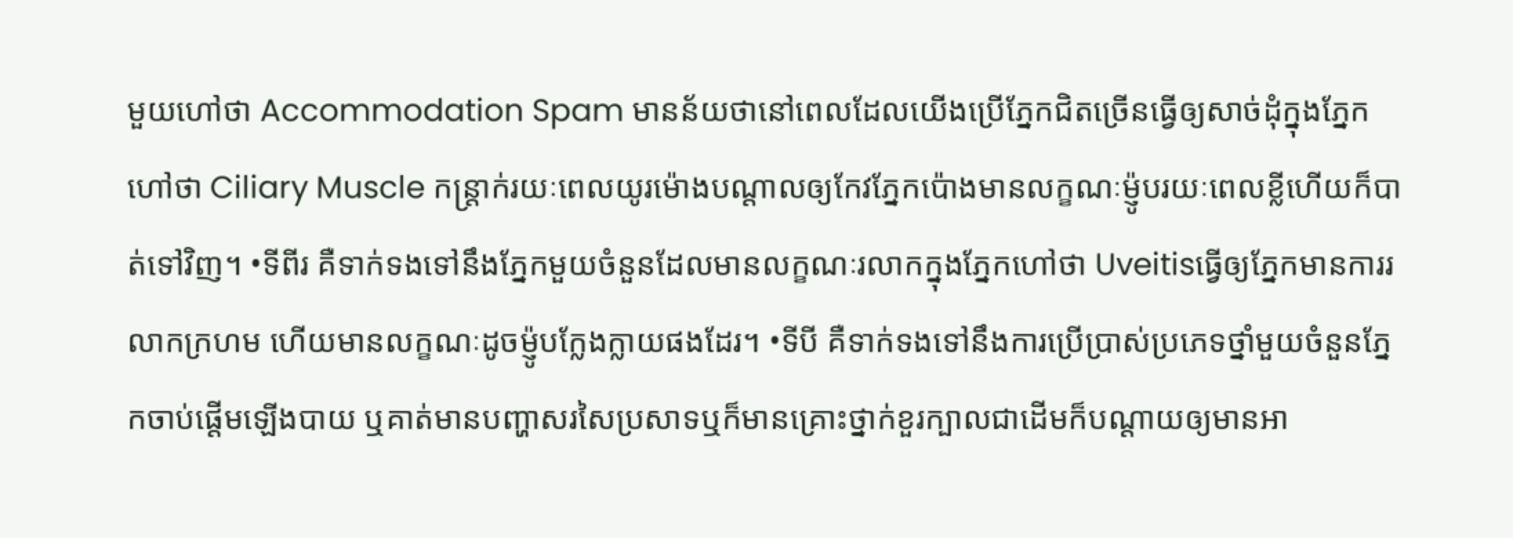មួយហៅថា Accommodation Spam មានន័យថានៅពេលដែលយើងប្រើភ្នែកជិតច្រើនធ្វើឲ្យសាច់ដុំក្នុងភ្នែកហៅថា Ciliary Muscle កន្រ្តាក់រយៈពេលយូរម៉ោងបណ្តាលឲ្យកែវភ្នែកប៉ោងមានលក្ខណៈម៉្ញូបរយៈពេលខ្លីហើយក៏បាត់ទៅវិញ។ •ទីពីរ គឺទាក់ទងទៅនឹងភ្នែកមួយចំនួនដែលមានលក្ខណៈរលាកក្នុងភ្នែកហៅថា Uveitisធ្វើឲ្យភ្នែកមានការរលាកក្រហម ហើយមានលក្ខណៈដូចម៉្ញូបក្លែងក្លាយផងដែរ។ •ទីបី គឺទាក់ទងទៅនឹងការប្រើប្រាស់ប្រភេទថ្នាំមួយចំនួនភ្នែកចាប់ផ្តើមឡើងបាយ ឬគាត់មានបញ្ហាសរសៃប្រសាទឬក៏មានគ្រោះថ្នាក់ខួរក្បាលជាដើមក៏បណ្តាយឲ្យមានអា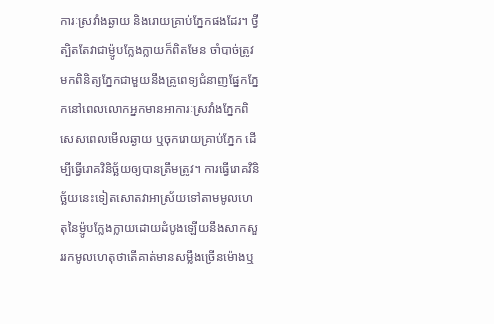ការៈស្រវាំងឆ្ងាយ និងរោយគ្រាប់ភ្នែកផងដែរ។ ថ្វីត្បិតតែវាជាម៉្ញូបក្លែងក្លាយក៏ពិតមែន ចាំបាច់ត្រូវមកពិនិត្យភ្នែកជាមួយនឹងគ្រូពេទ្យជំនាញផ្នែកភ្នែកនៅពេលលោកអ្នកមានអាការៈស្រវាំងភ្នែកពិសេសពេលមើលឆ្ងាយ ឬចុករោយគ្រាប់ភ្នែក ដើម្បីធ្វើរោគវិនិច្ឆ័យឲ្យបានត្រឹមត្រូវ។ ការធ្វើរោគវិនិច្ឆ័យនេះទៀតសោតវាអាស្រ័យទៅតាមមូលហេតុនៃម៉្ញូបក្លែងក្លាយដោយដំបូងឡើយនឹងសាកសួររកមូលហេតុថាតើគាត់មានសម្លឹងច្រើនម៉ោងឬ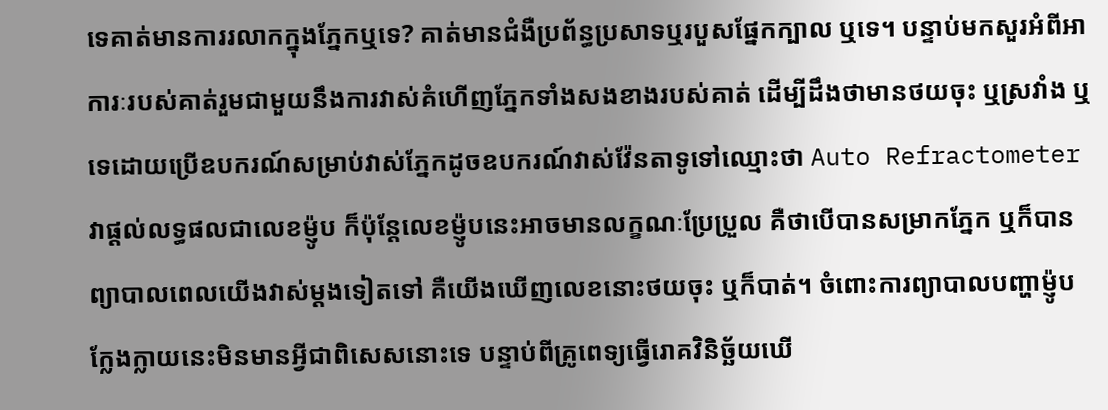ទេគាត់មានការរលាកក្នុងភ្នែកឬទេ? គាត់មានជំងឺប្រព័ន្ធប្រសាទឬរបួសផ្នែកក្បាល ឬទេ។ បន្ទាប់មកសួរអំពីអាការៈរបស់គាត់រួមជាមួយនឹងការវាស់គំហើញភ្នែកទាំងសងខាងរបស់គាត់ ដើម្បីដឹងថាមានថយចុះ ឬស្រវាំង ឬទេដោយប្រើឧបករណ៍សម្រាប់វាស់ភ្នែកដូចឧបករណ៍វាស់វ៉ែនតាទូទៅឈ្មោះថា Auto Refractometer វាផ្តល់លទ្ធផលជាលេខម៉្ញូប ក៏ប៉ុន្តែលេខម៉្ញូបនេះអាចមានលក្ខណៈប្រែប្រួល គឺថាបើបានសម្រាកភ្នែក ឬក៏បានព្យាបាលពេលយើងវាស់ម្តងទៀតទៅ គឺយើងឃើញលេខនោះថយចុះ ឬក៏បាត់។ ចំពោះការព្យាបាលបញ្ហាម៉្ញូបក្លែងក្លាយនេះមិនមានអ្វីជាពិសេសនោះទេ បន្ទាប់ពីគ្រូពេទ្យធ្វើរោគវិនិច្ឆ័យឃើ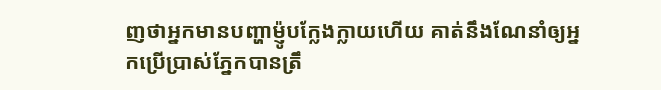ញថាអ្នកមានបញ្ហាម៉្ញូបក្លែងក្លាយហើយ គាត់នឹងណែនាំឲ្យអ្នកប្រើប្រាស់ភ្នែកបានត្រឹ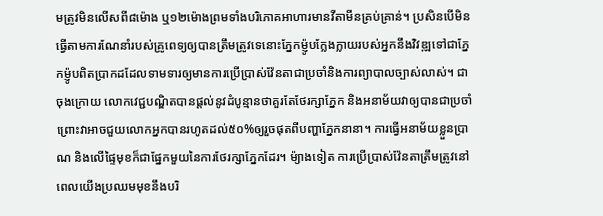មត្រូវមិនលើសពី៨ម៉ោង ឬ១២ម៉ោងព្រមទាំងបរិភោគអាហារមានវីតាមីនគ្រប់គ្រាន់។ ប្រសិនបើមិនធ្វើតាមការណែនាំរបស់គ្រូពេទ្យឲ្យបានត្រឹមត្រូវទេនោះភ្នែកម៉្ញូបក្លែងក្លាយរបស់អ្នកនឹងវិវឌ្ឍទៅជាភ្នែកម៉្ញូបពិតប្រាកដដែលទាមទារឲ្យមានការប្រើប្រាស់វ៉ែនតាជាប្រចាំនិងការព្យាបាលច្បាស់លាស់។ ជាចុងក្រោយ លោកវេជ្ជបណ្ឌិតបានផ្តល់នូវដំបូន្មានថាគួរតែថែរក្សាភ្នែក និងអនាម័យវាឲ្យបានជាប្រចាំព្រោះវាអាចជួយលោកអ្នកបានរហូតដល់៥០%ឲ្យរួចផុតពីបញ្ហាភ្នែកនានា។ ការធ្វើអនាម័យខ្លួនប្រាណ និងលើផ្ទៃមុខក៏ជាផ្នែកមួយនៃការថែរក្សាភ្នែកដែរ។ ម៉្យាងទៀត ការប្រើប្រាស់វ៉ែនតាត្រឹមត្រូវនៅពេលយើងប្រឈមមុខនឹងបរិ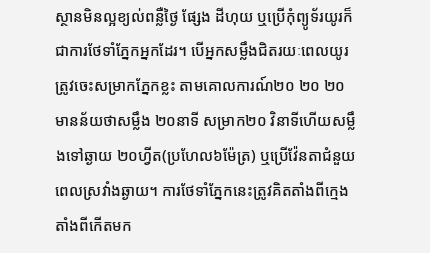ស្ថានមិនល្អខ្យល់ពន្លឺថ្ងៃ ផ្សែង ដីហុយ ឬប្រើកុំព្យូទ័រយូរក៏ជាការថែទាំភ្នែកអ្នកដែរ។ បើអ្នកសម្លឹងជិតរយៈពេលយូរត្រូវចេះសម្រាកភ្នែកខ្លះ តាមគោលការណ៍២០ ២០ ២០ មានន័យថាសម្លឹង ២០នាទី សម្រាក២០ វិនាទីហើយសម្លឹងទៅឆ្ងាយ ២០ហ្វីត(ប្រហែល៦ម៉ែត្រ) ឬប្រើវ៉ែនតាជំនួយពេលស្រវាំងឆ្ងាយ។ ការថែទាំភ្នែកនេះត្រូវគិតតាំងពីក្មេងតាំងពីកើតមក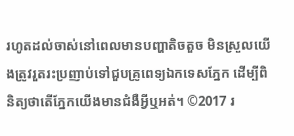រហូតដល់ចាស់នៅពេលមានបញ្ហាតិចតួច មិនស្រួលយើងត្រូវរួតរះប្រញាប់ទៅជួបគ្រូពេទ្យឯកទេសភ្នែក ដើម្បីពិនិត្យថាតើភ្នែកយើងមានជំងឺអ្វីឬអត់។ ©2017 រ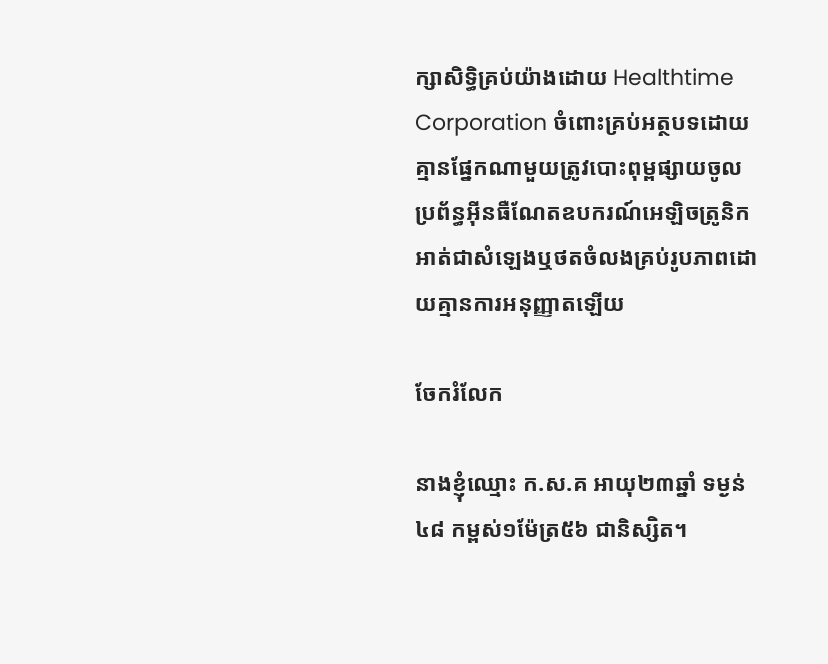ក្សាសិទ្ធិគ្រប់យ៉ាងដោយ Healthtime Corporation ចំពោះគ្រប់អត្ថបទដោយគ្មានផ្នែកណាមួយត្រូវបោះពុម្ពផ្សាយចូល ប្រព័ន្ធអ៊ីនធឺណែតឧបករណ៍អេឡិចត្រូនិកអាត់ជាសំឡេងឬថតចំលងគ្រប់រូបភាពដោយគ្មានការអនុញ្ញាតឡើយ

ចែករំលែក

នាងខ្ញុំឈ្មោះ ក.ស.គ អាយុ២៣ឆ្នាំ ទម្ងន់៤៨ កម្ពស់១ម៉ែត្រ៥៦ ជានិស្សិត។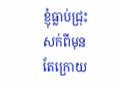ខ្ញុំធ្លាប់ជ្រុះសក់ពីមុន តែក្រោយ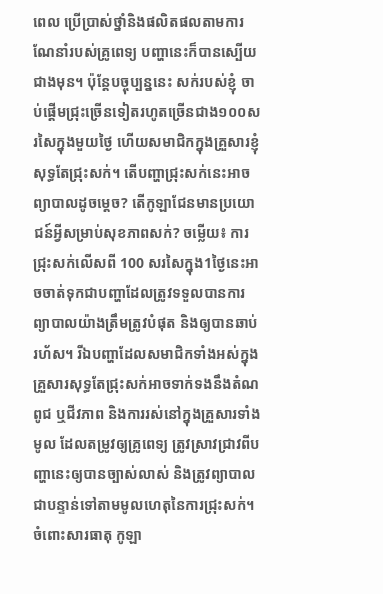ពេល ប្រើប្រាស់ថ្នាំនិងផលិតផលតាមការណែនាំរបស់គ្រូពេទ្យ បញ្ហានេះក៏បានស្បើយជាងមុន។ ប៉ុន្តែបច្ចុប្បន្ននេះ សក់របស់ខ្ញុំ ចាប់ផ្តើមជ្រុះច្រើនទៀតរហូតច្រើនជាង១០០សរសៃក្នុងមួយថ្ងៃ ហើយសមាជិកក្នុងគ្រួសារខ្ញុំសុទ្ធតែជ្រុះសក់។ តើបញ្ហាជ្រុះសក់នេះអាចព្យាបាលដូចម្តេច? តើកូឡាជែនមានប្រយោជន៍អ្វីសម្រាប់សុខភាពសក់? ចម្លើយ៖ ការជ្រុះសក់លើសពី 100 សរសៃក្នុង1ថ្ងៃនេះអាចចាត់ទុកជាបញ្ហាដែលត្រូវទទួលបានការព្យាបាលយ៉ាងត្រឹមត្រូវបំផុត និងឲ្យបានឆាប់រហ័ស។ រីឯបញ្ហាដែលសមាជិកទាំងអស់ក្នុងគ្រួសារសុទ្ធតែជ្រុះសក់អាចទាក់ទងនឹងតំណពូជ ឬជីវភាព និងការរស់នៅក្នុងគ្រួសារទាំងមូល ដែលតម្រូវឲ្យគ្រូពេទ្យ ត្រូវស្រាវជ្រាវពីបញ្ហានេះឲ្យបានច្បាស់លាស់ និងត្រូវព្យាបាលជាបន្ទាន់ទៅតាមមូលហេតុនៃការជ្រុះសក់។ ចំពោះសារធាតុ កូឡា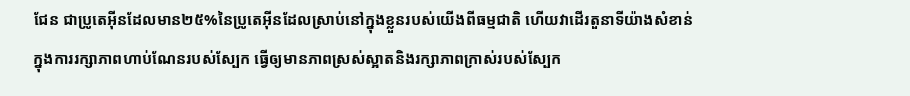ជែន ជាប្រូតេអុីនដែលមាន២៥%នៃប្រូតេអុីនដែលស្រាប់នៅក្នុងខ្លួនរបស់យើងពីធម្មជាតិ ហើយវាដើរតួនាទីយ៉ាងសំខាន់ក្នុងការរក្សាភាពហាប់ណែនរបស់ស្បែក ធ្វើឲ្យមានភាពស្រស់ស្អាតនិងរក្សាភាពក្រាស់របស់ស្បែក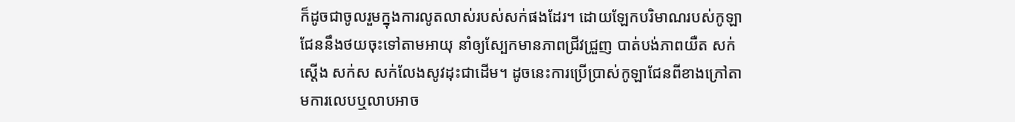ក៏ដូចជាចូលរួមក្នុងការលូតលាស់របស់សក់ផងដែរ។ ដោយឡែកបរិមាណរបស់កូឡាជែននឹងថយចុះទៅតាមអាយុ នាំឲ្យស្បែកមានភាពជ្រីវជ្រួញ បាត់បង់ភាពយឺត សក់ស្តើង សក់ស សក់លែងសូវដុះជាដើម។ ដូចនេះការប្រើប្រាស់កូឡាជែនពីខាងក្រៅតាមការលេបឬលាបអាច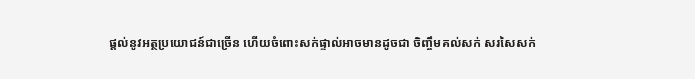ផ្តល់នូវអត្ថប្រយោជន៍ជាច្រើន ហើយចំពោះសក់ផ្ទាល់អាចមានដូចជា ចិញ្ចឹមគល់សក់ សរសៃសក់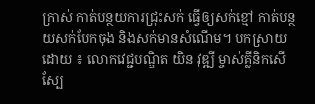ក្រាស់ កាត់បន្ថយការជ្រុះសក់ ធ្វើឲ្យសក់ខ្មៅ កាត់បន្ថយសក់បែកចុង និងសក់មានសំណើម។ បកស្រាយដោយ ៖ លោកវេជ្ជបណ្ឌិត យិន វុឌ្ឍី ម្ចាស់គ្លីនិកសើស្បែ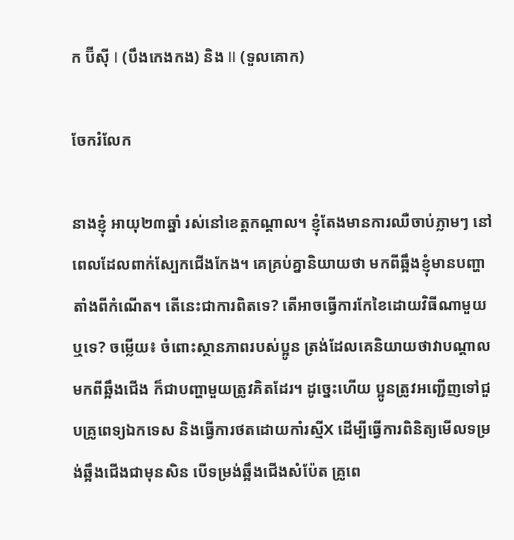ក ប៊ីស៊ី I (បឹងកេងកង) និង II (ទួលគោក)

ចែករំលែក

នាងខ្ញុំ អាយុ២៣ឆ្នាំ រស់នៅខេត្តកណ្តាល។ ខ្ញុំតែងមានការឈឺចាប់ភ្លាមៗ នៅពេលដែលពាក់ស្បែកជើងកែង។ គេគ្រប់គ្នានិយាយថា មកពីឆ្អឹងខ្ញុំមានបញ្ហាតាំងពីកំណើត។ តើនេះជាការពិតទេ? តើអាចធ្វើការកែខៃដោយវិធីណាមួយឬទេ? ចម្លើយ៖ ចំពោះស្ថានភាពរបស់ប្អូន ត្រង់ដែលគេនិយាយថាវាបណ្តាលមកពីឆ្អឹងជើង ក៏ជាបញ្ហាមួយត្រូវគិតដែរ។ ដូច្នេះហើយ ប្អូនត្រូវអញ្ជើញទៅជួបគ្រូពេទ្យឯកទេស និងធ្វើការថតដោយកាំរស្មីX ដើម្បីធ្វើការពិនិត្យមើលទម្រង់ឆ្អឹងជើងជាមុនសិន បើទម្រង់ឆ្អឹងជើងសំប៉ែត គ្រូពេ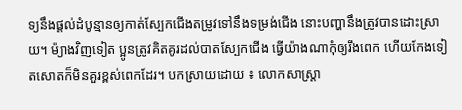ទ្យនឹងផ្តល់ដំបូន្មានឲ្យកាត់ស្បែកជើងតម្រូវទៅនឹងទម្រង់ជើង នោះបញ្ហានឹងត្រូវបានដោះស្រាយ។ ម៉្យាងវិញទៀត ប្អូនត្រូវគិតគូរដល់បាតស្បែកជើង ធ្វើយ៉ាងណាកុំឲ្យរឹងពេក ហើយកែងទៀតសោតក៏មិនគួរខ្ពស់ពេកដែរ។ បកស្រាយដោយ ៖ លោកសាស្រ្តា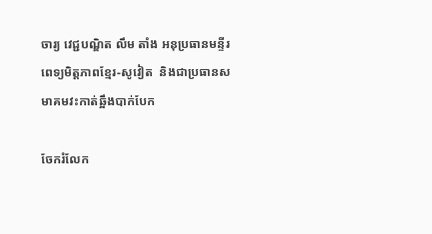ចារ្យ វេជ្ជបណ្ឌិត លឹម តាំង អនុប្រធានមន្ទីរពេទ្យមិត្តភាពខ្មែរ-សូវៀត  និងជាប្រធានសមាគមវះកាត់ឆ្អឹងបាក់បែក

ចែករំលែក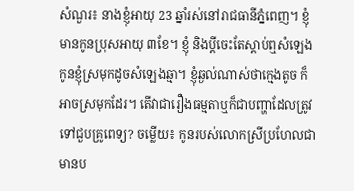សំណួរ៖ នាងខ្ញុំអាយុ 23 ឆ្នាំរស់នៅរាជធានីភ្នំពេញ។ ខ្ញុំមានកូនប្រុសអាយុ ៣ខែ។ ខ្ញុំ និងប្តីចេះតែស្តាប់ឮសំឡេងកូនខ្ញុំស្រមុកដូចសំឡេងឆ្មា។ ខ្ញុំឆ្ងល់ណាស់ថាក្មេងតូច ក៏អាចស្រមុកដែរ។ តើវាជារឿងធម្មតាឬក៏ជាបញ្ហាដែលត្រូវទៅជួបគ្រូពេទ្យ? ចម្លើយ៖ កូនរបស់លោកស្រីប្រហែលជាមានប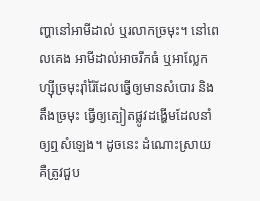ញ្ហានៅអាមីដាល់ ឬរលាកច្រមុះ។ នៅពេលគេង អាមីដាល់អាចរីកធំ ឬអាល្លែកហ្ស៊ីច្រមុះរ៉ាំរ៉ៃដែលធ្វើឲ្យមានសំបោរ និងតឹងច្រមុះ ធ្វើឲ្យត្បៀតផ្លូវដង្ហើមដែលនាំឲ្យឮសំឡេង។ ដូចនេះ ដំណោះស្រាយ គឺត្រូវជួប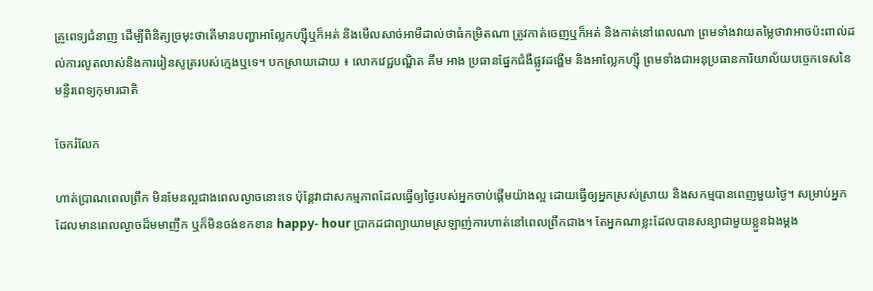គ្រូពេទ្យជំនាញ ដើម្បីពិនិត្យច្រមុះថាតើមានបញ្ហាអាល្លែកហ្ស៊ីឬក៏អត់ និងមើលសាច់អាមីដាល់ថាធំកម្រិតណា ត្រូវកាត់ចេញឬក៏អត់ និងកាត់នៅពេលណា ព្រមទាំងវាយតម្លៃថាវាអាចប៉ះពាល់ដល់ការលូតលាស់និងការរៀនសូត្ររបស់ក្មេងឬទេ។ បកស្រាយដោយ ៖ លោកវេជ្ជបណ្ឌិត គឹម អាង ប្រធានផ្នែកជំងឺផ្លូវដង្ហើម និងអាល្លែកហ្ស៊ី ព្រមទាំងជាអនុប្រធានការិយាល័យបច្ចេកទេសនៃមន្ទីរពេទ្យកុមារជាតិ

ចែករំលែក

ហាត់ប្រាណពេលព្រឹក មិនមែនល្អជាងពេលល្ងាចនោះទេ ប៉ុន្តែវាជាសកម្មភាពដែលធ្វើឲ្យថ្ងៃរបស់អ្នកចាប់ផ្តើមយ៉ាងល្អ ដោយធ្វើឲ្យអ្នកស្រស់ស្រាយ និងសកម្មបានពេញមួយថ្ងៃ។ សម្រាប់អ្នកដែលមានពេលល្ងាចដ៏មមាញឹក ឬក៏មិនចង់ខកខាន happy- hour ប្រាកដជាព្យាយាមស្រឡាញ់ការហាត់នៅពេលព្រឹកជាង។ តែអ្នកណាខ្លះដែលបានសន្យាជាមួយខ្លួនឯងម្តង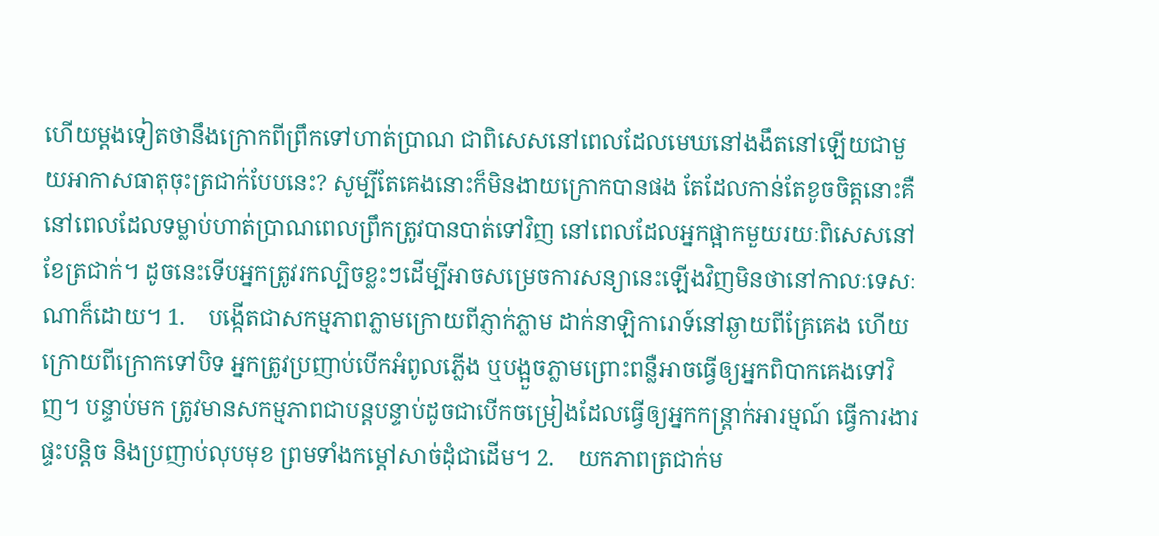ហើយម្តងទៀតថានឹងក្រោកពីព្រឹកទៅហាត់ប្រាណ ជាពិសេសនៅពេលដែលមេឃនៅងងឹតនៅឡើយជាមួយអាកាសធាតុចុះត្រជាក់បែបនេះ? សូម្បីតែគេងនោះក៏មិនងាយក្រោកបានផង តែដែលកាន់តែខូចចិត្តនោះគឺ នៅពេលដែលទម្លាប់ហាត់ប្រាណពេលព្រឹកត្រូវបានបាត់ទៅវិញ នៅពេលដែលអ្នកផ្អាកមួយរយៈពិសេសនៅខែត្រជាក់។ ដូចនេះទើបអ្នកត្រូវរកល្បិចខ្លះៗដើម្បីអាចសម្រេចការសន្យានេះឡើងវិញមិនថានៅកាលៈទេសៈណាក៏ដោយ។ 1.    បង្កើតជាសកម្មភាពភ្លាមក្រោយពីភ្ញាក់ភ្លាម ដាក់នាឡិការោទ៍នៅឆ្ងាយពីគ្រែគេង ហើយក្រោយពីក្រោកទៅបិទ អ្នកត្រូវប្រញាប់បើកអំពូលភ្លើង ឬបង្អួចភ្លាមព្រោះពន្លឺអាចធ្វើឲ្យអ្នកពិបាកគេងទៅវិញ។ បន្ទាប់មក ត្រូវមានសកម្មភាពជាបន្តបន្ទាប់ដូចជាបើកចម្រៀងដែលធ្វើឲ្យអ្នកកន្ត្រាក់អារម្មណ៍ ធ្វើការងារផ្ទះបន្តិច និងប្រញាប់លុបមុខ ព្រមទាំងកម្តៅសាច់ដុំជាដើម។ 2.    យកភាពត្រជាក់ម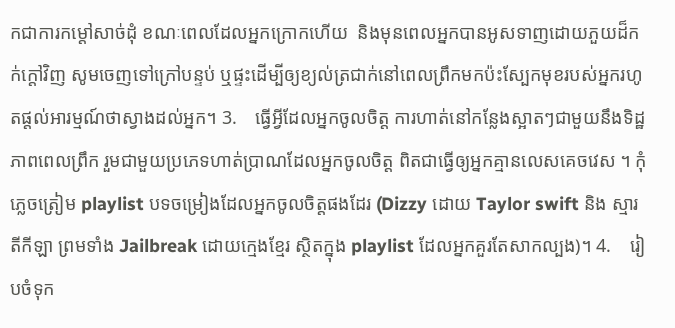កជាការកម្តៅសាច់ដុំ ខណៈពេលដែលអ្នកក្រោកហើយ  និងមុនពេលអ្នកបានអូសទាញដោយភួយដ៏កក់ក្តៅវិញ សូមចេញទៅក្រៅបន្ទប់ ឬផ្ទះដើម្បីឲ្យខ្យល់ត្រជាក់នៅពេលព្រឹកមកប៉ះស្បែកមុខរបស់អ្នករហូតផ្តល់អារម្មណ៍ថាស្វាងដល់អ្នក។ 3.    ធ្វើអ្វីដែលអ្នកចូលចិត្ត ការហាត់នៅកន្លែងស្អាតៗជាមួយនឹងទិដ្ឋភាពពេលព្រឹក រួមជាមួយប្រភេទហាត់ប្រាណដែលអ្នកចូលចិត្ត ពិតជាធ្វើឲ្យអ្នកគ្មានលេសគេចវេស ។ កុំភ្លេចត្រៀម playlist បទចម្រៀងដែលអ្នកចូលចិត្តផងដែរ (Dizzy ដោយ Taylor swift និង ស្មារតីកីឡា ព្រមទាំង Jailbreak ដោយក្មេងខ្មែរ ស្ថិតក្នុង playlist ដែលអ្នកគួរតែសាកល្បង)។ 4.    រៀបចំទុក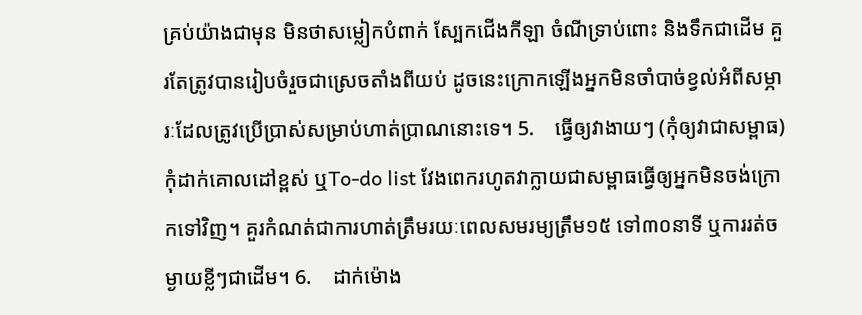គ្រប់យ៉ាងជាមុន មិនថាសម្លៀកបំពាក់ ស្បែកជើងកីឡា ចំណីទ្រាប់ពោះ និងទឹកជាដើម គួរតែត្រូវបានរៀបចំរួចជាស្រេចតាំងពីយប់ ដូចនេះក្រោកឡើងអ្នកមិនចាំបាច់ខ្វល់អំពីសម្ភារៈដែលត្រូវប្រើប្រាស់សម្រាប់ហាត់ប្រាណនោះទេ។ 5.    ធ្វើឲ្យវាងាយៗ (កុំឲ្យវាជាសម្ពាធ) កុំដាក់គោលដៅខ្ពស់ ឬTo-do list វែងពេករហូតវាក្លាយជាសម្ពាធធ្វើឲ្យអ្នកមិនចង់ក្រោកទៅវិញ។ គួរកំណត់ជាការហាត់ត្រឹមរយៈពេលសមរម្យត្រឹម១៥ ទៅ៣០នាទី ឬការរត់ចម្ងាយខ្លីៗជាដើម។ 6.    ដាក់ម៉ោង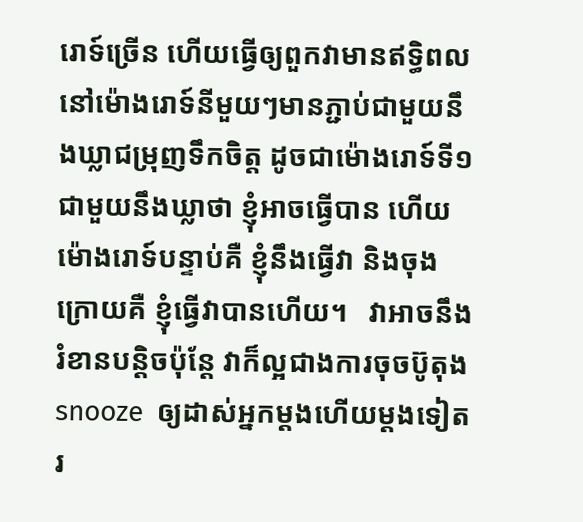រោទ៍ច្រើន ហើយធ្វើឲ្យពួកវាមានឥទ្ធិពល នៅម៉ោងរោទ៍នីមួយៗមានភ្ជាប់ជាមួយនឹងឃ្លាជម្រុញទឹកចិត្ត ដូចជាម៉ោងរោទ៍ទី១ ជាមួយនឹងឃ្លាថា ខ្ញុំអាចធ្វើបាន ហើយម៉ោងរោទ៍បន្ទាប់គឺ ខ្ញុំនឹងធ្វើវា និងចុងក្រោយគឺ ខ្ញុំធ្វើវាបានហើយ។   វាអាចនឹងរំខានបន្តិចប៉ុន្តែ វាក៏ល្អជាងការចុចប៊ូតុង snooze  ឲ្យដាស់អ្នកម្តងហើយម្តងទៀត   រ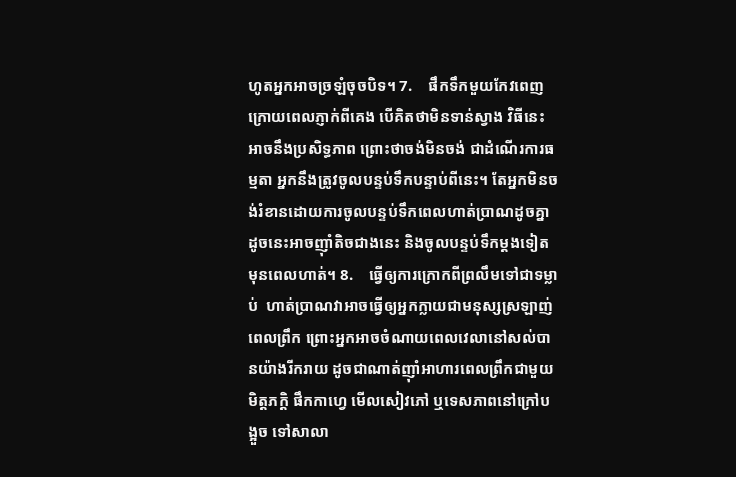ហូតអ្នកអាចច្រឡំចុចបិទ។ 7.    ផឹកទឹកមួយកែវពេញ ក្រោយពេលភ្ញាក់ពីគេង បើគិតថាមិនទាន់ស្វាង វិធីនេះអាចនឹងប្រសិទ្ធភាព ព្រោះថាចង់មិនចង់ ជាដំណើរការធម្មតា អ្នកនឹងត្រូវចូលបន្ទប់ទឹកបន្ទាប់ពីនេះ។ តែអ្នកមិនចង់រំខានដោយការចូលបន្ទប់ទឹកពេលហាត់ប្រាណដូចគ្នា   ដូចនេះអាចញ៉ាំតិចជាងនេះ និងចូលបន្ទប់ទឹកម្តងទៀតមុនពេលហាត់។ 8.    ធ្វើឲ្យការក្រោកពីព្រលឹមទៅជាទម្លាប់  ហាត់ប្រាណវាអាចធ្វើឲ្យអ្នកក្លាយជាមនុស្សស្រឡាញ់ពេលព្រឹក ព្រោះអ្នកអាចចំណាយពេលវេលានៅសល់បានយ៉ាងរីករាយ ដូចជាណាត់ញ៉ាំអាហារពេលព្រឹកជាមួយមិត្តភក្តិ ផឹកកាហ្វេ មើលសៀវភៅ ឬទេសភាពនៅក្រៅបង្អួច ទៅសាលា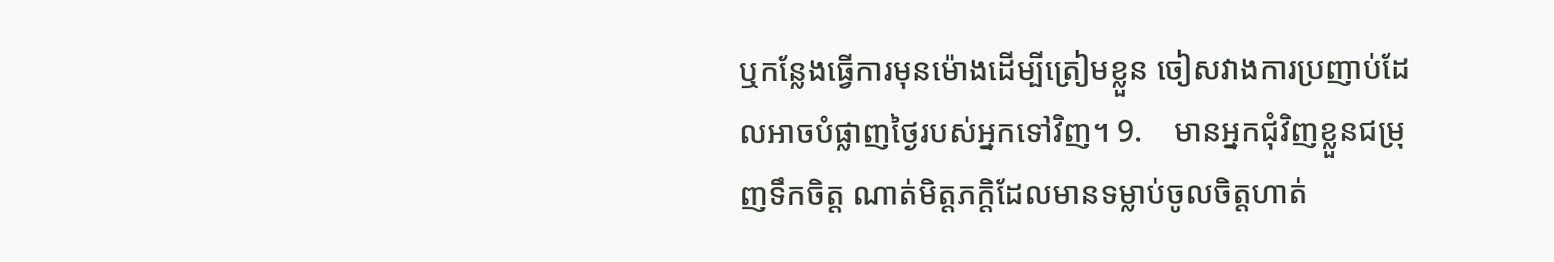ឬកន្លែងធ្វើការមុនម៉ោងដើម្បីត្រៀមខ្លួន ចៀសវាងការប្រញាប់ដែលអាចបំផ្លាញថ្ងៃរបស់អ្នកទៅវិញ។ 9.    មានអ្នកជុំវិញខ្លួនជម្រុញទឹកចិត្ត ណាត់មិត្តភក្តិដែលមានទម្លាប់ចូលចិត្តហាត់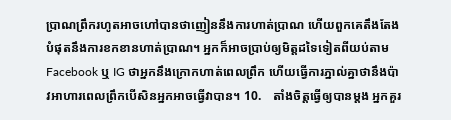ប្រាណព្រឹករហូតអាចហៅបានថាញៀននឹងការហាត់ប្រាណ ហើយពួកគេតឹងតែងបំផុតនឹងការខកខានហាត់ប្រាណ។ អ្នកក៏អាចប្រាប់ឲ្យមិត្តដទៃទៀតពីយប់តាមFacebook ឬ IG ថាអ្នកនឹងក្រោកហាត់ពេលព្រឹក ហើយធ្វើការភ្នាល់គ្នាថានឹងប៉ាវអាហារពេលព្រឹកបើសិនអ្នកអាចធ្វើវាបាន។ 10.    តាំងចិត្តធ្វើឲ្យបានម្តង អ្នកគួរ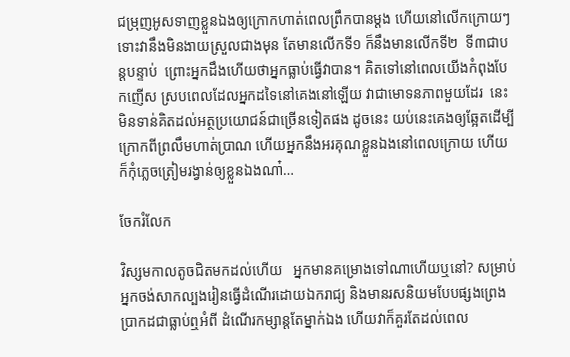ជម្រុញអូសទាញខ្លួនឯងឲ្យក្រោកហាត់ពេលព្រឹកបានម្តង ហើយនៅលើកក្រោយៗ ទោះវានឹងមិនងាយស្រួលជាងមុន តែមានលើកទី១ ក៏នឹងមានលើកទី២  ទី៣ជាបន្តបន្ទាប់  ព្រោះអ្នកដឹងហើយថាអ្នកធ្លាប់ធ្វើវាបាន។ គិតទៅនៅពេលយើងកំពុងបែកញើស ស្របពេលដែលអ្នកដទៃនៅគេងនៅឡើយ វាជាមោទនភាពមួយដែរ  នេះមិនទាន់គិតដល់អត្ថប្រយោជន៍ជាច្រើនទៀតផង ដូចនេះ យប់នេះគេងឲ្យឆ្អែតដើម្បីក្រោកពីព្រលឹមហាត់ប្រាណ ហើយអ្នកនឹងអរគុណខ្លួនឯងនៅពេលក្រោយ ហើយក៏កុំភ្លេចត្រៀមរង្វាន់ឲ្យខ្លួនឯងណា៎…

ចែករំលែក

វិស្សមកាលតូចជិតមកដល់ហើយ   អ្នកមានគម្រោងទៅណាហើយឬនៅ? សម្រាប់អ្នកចង់សាកល្បងរៀនធ្វើដំណើរដោយឯករាជ្យ និងមានរសនិយមបែបផ្សងព្រេងប្រាកដជាធ្លាប់ឮអំពី ដំណើរកម្សាន្តតែម្នាក់ឯង ហើយវាក៏គួរតែដល់ពេល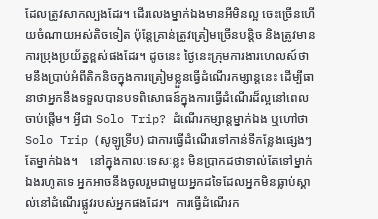ដែលត្រូវសាកល្បងដែរ។ ដើរលេងម្នាក់ឯងមានអីមិនល្អ ចេះច្រើនហើយចំណាយអស់តិចទៀត ប៉ុន្តែគ្រាន់ត្រូវត្រៀមច្រើនបន្តិច និងត្រូវមានការប្រុងប្រយ័ត្នខ្ពស់ផងដែរ។ ដូចនេះ ថ្ងៃនេះក្រុមការងារហេលស៍ថាមនឹងប្រាប់អំពីតិកនិចក្នុងការត្រៀមខ្លួនធ្វើដំណើរកម្សាន្តនេះ ដើម្បីធានាថាអ្នកនឹងទទួលបានបទពិសោធន៍ក្នុងការធ្វើដំណើរដ៏ល្អនៅពេលចាប់ផ្តើម។ អ្វីជា Solo Trip? ដំណើរកម្សាន្តម្នាក់ឯង ឬហៅថា Solo Trip (សូឡូទ្រីប) ជាការធ្វើដំណើរទៅកាន់ទីកន្លែងផេ្សងៗតែម្នាក់ឯង។    នៅក្នុងកាលៈទេសៈខ្លះ មិនប្រាកដថាទាល់តែទៅម្នាក់ឯងរហូតទេ អ្នកអាចនឹងចូលរួមជាមួយអ្នកដទៃដែលអ្នកមិនធ្លាប់ស្គាល់នៅដំណើរផ្លូវរបស់អ្នកផងដែរ។  ការធ្វើដំណើរក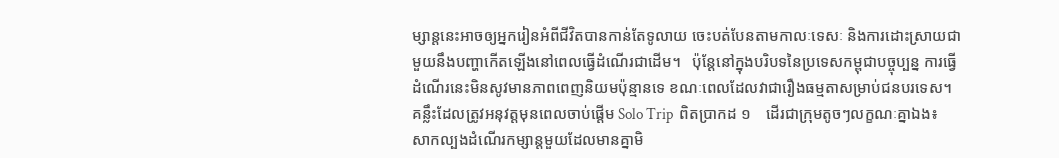ម្សាន្តនេះអាចឲ្យអ្នករៀនអំពីជីវិតបានកាន់តែទូលាយ ចេះបត់បែនតាមកាលៈទេសៈ និងការដោះស្រាយជាមួយនឹងបញ្ហាកើតឡើងនៅពេលធ្វើដំណើរជាដើម។   ប៉ុន្តែនៅក្នុងបរិបទនៃប្រទេសកម្ពុជាបច្ចុប្បន្ន ការធ្វើដំណើរនេះមិនសូវមានភាពពេញនិយមប៉ុន្មានទេ ខណៈពេលដែលវាជារឿងធម្មតាសម្រាប់ជនបរទេស។ គន្លឹះដែលត្រូវអនុវត្តមុនពេលចាប់ផ្តើម Solo Trip  ពិតប្រាកដ ១    ដើរជាក្រុមតូចៗលក្ខណៈគ្នាឯង៖  សាកល្បងដំណើរកម្សាន្តមួយដែលមានគ្នាមិ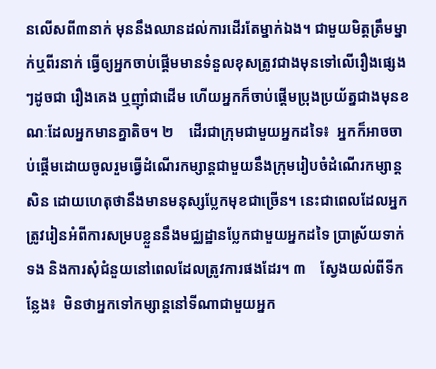នលើសពី៣នាក់ មុននឹងឈានដល់ការដើរតែម្នាក់ឯង។ ជាមួយមិត្តត្រឹមម្នាក់ឬពីរនាក់ ធ្វើឲ្យអ្នកចាប់ផ្តើមមានទំនួលខុសត្រូវជាងមុនទៅលើរឿងផ្សេងៗដូចជា រឿងគេង ឬញ៉ាំជាដើម ហើយអ្នកក៏ចាប់ផ្តើមប្រុងប្រយ័ត្នជាងមុនខណៈដែលអ្នកមានគ្នាតិច។ ២    ដើរជាក្រុមជាមួយអ្នកដទៃ៖  អ្នកក៏អាចចាប់ផ្តើមដោយចូលរួមធ្វើដំណើរកម្សាន្តជាមួយនឹងក្រុមរៀបចំដំណើរកម្សាន្តសិន ដោយហេតុថានឹងមានមនុស្សប្លែកមុខជាច្រើន។ នេះជាពេលដែលអ្នកត្រូវរៀនអំពីការសម្របខ្លួននឹងមជ្ឈដ្ឋានប្លែកជាមួយអ្នកដទៃ ប្រាស្រ័យទាក់ទង និងការសុំជំនួយនៅពេលដែលត្រូវការផងដែរ។ ៣    ស្វែងយល់ពីទីកន្លែង៖  មិនថាអ្នកទៅកម្សាន្តនៅទីណាជាមួយអ្នក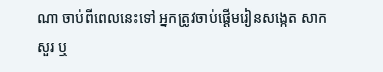ណា ចាប់ពីពេលនេះទៅ អ្នកត្រូវចាប់ផ្តើមរៀនសង្កេត សាកសួរ ឬ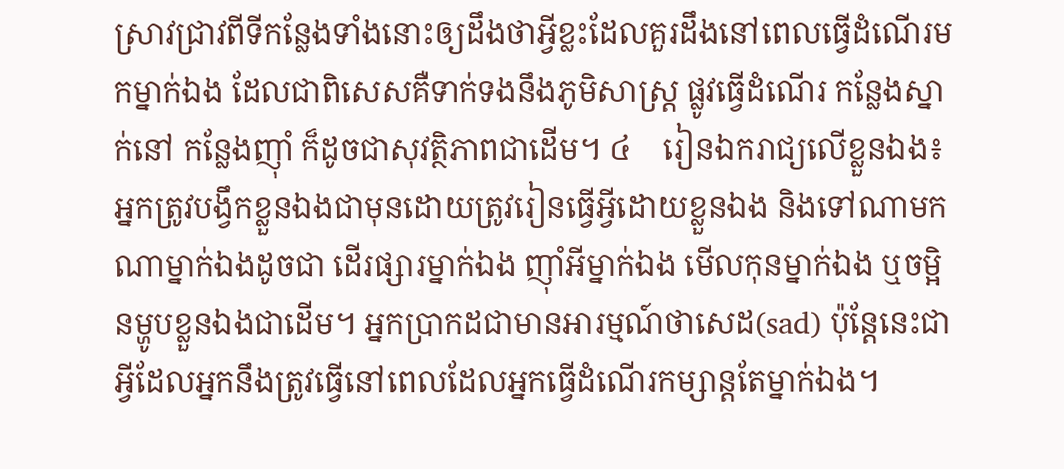ស្រាវជ្រាវពីទីកន្លែងទាំងនោះឲ្យដឹងថាអ្វីខ្លះដែលគួរដឹងនៅពេលធ្វើដំណើរមកម្នាក់ឯង ដែលជាពិសេសគឺទាក់ទងនឹងភូមិសាស្ត្រ ផ្លូវធ្វើដំណើរ កន្លែងស្នាក់នៅ កន្លែងញ៉ាំ ក៏ដូចជាសុវត្ថិភាពជាដើម។ ៤    រៀនឯករាជ្យលើខ្លួនឯង៖ អ្នកត្រូវបង្វឹកខ្លួនឯងជាមុនដោយត្រូវរៀនធ្វើអ្វីដោយខ្លួនឯង និងទៅណាមកណាម្នាក់ឯងដូចជា ដើរផ្សារម្នាក់ឯង ញ៉ាំអីម្នាក់ឯង មើលកុនម្នាក់ឯង ឬចម្អិនម្ហូបខ្លួនឯងជាដើម។ អ្នកប្រាកដជាមានអារម្មណ៍ថាសេដ(sad) ប៉ុន្តែនេះជាអ្វីដែលអ្នកនឹងត្រូវធ្វើនៅពេលដែលអ្នកធ្វើដំណើរកម្សាន្តតែម្នាក់ឯង។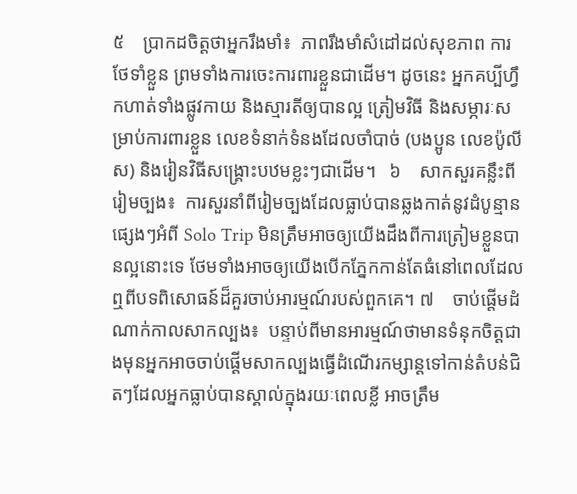៥    ប្រាកដចិត្តថាអ្នករឹងមាំ៖  ភាពរឹងមាំសំដៅដល់សុខភាព ការថែទាំខ្លួន ព្រមទាំងការចេះការពារខ្លួនជាដើម។ ដូចនេះ អ្នកគប្បីហ្វឹកហាត់ទាំងផ្លូវកាយ និងស្មារតីឲ្យបានល្អ ត្រៀមវិធី និងសម្ភារៈសម្រាប់ការពារខ្លួន លេខទំនាក់ទំនងដែលចាំបាច់ (បងប្អូន លេខប៉ូលីស) និងរៀនវិធីសង្គ្រោះបឋមខ្លះៗជាដើម។   ៦    សាកសួរគន្លឹះពីរៀមច្បង៖  ការសួរនាំពីរៀមច្បងដែលធ្លាប់បានឆ្លងកាត់នូវដំបូន្មានផ្សេងៗអំពី Solo Trip មិនត្រឹមអាចឲ្យយើងដឹងពីការត្រៀមខ្លួនបានល្អនោះទេ ថែមទាំងអាចឲ្យយើងបើកភ្នែកកាន់តែធំនៅពេលដែលឮពីបទពិសោធន៍ដ៏គួរចាប់អារម្មណ៍របស់ពួកគេ។ ៧    ចាប់ផ្តើមដំណាក់កាលសាកល្បង៖  បន្ទាប់ពីមានអារម្មណ៍ថាមានទំនុកចិត្តជាងមុនអ្នកអាចចាប់ផ្តើមសាកល្បងធ្វើដំណើរកម្សាន្តទៅកាន់តំបន់ជិតៗដែលអ្នកធ្លាប់បានស្គាល់ក្នុងរយៈពេលខ្លី អាចត្រឹម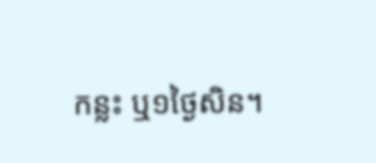កន្លះ ឬ១ថ្ងៃសិន។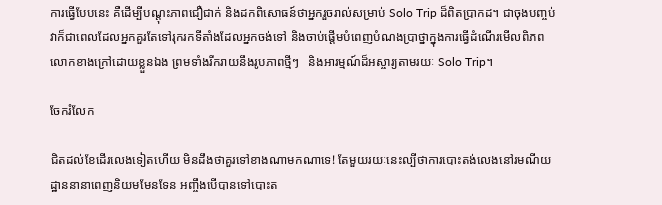ការធ្វើបែបនេះ គឺដើម្បីបណ្តុះភាពជឿជាក់ និងដកពិសោធន៍ថាអ្នករួចរាល់សម្រាប់ Solo Trip ដ៏ពិតប្រាកដ។ ជាចុងបញ្ចប់ វាក៏ជាពេលដែលអ្នកគួរតែទៅរុករកទីតាំងដែលអ្នកចង់ទៅ និងចាប់ផ្តើមបំពេញបំណងប្រាថ្នាក្នុងការធ្វើដំណើរមើលពិភពលោកខាងក្រៅដោយខ្លួនឯង ព្រមទាំងរីករាយនឹងរូបភាពថ្មីៗ   និងអារម្មណ៍ដ៏អស្ចារ្យតាមរយៈ Solo Trip។

ចែករំលែក

ជិតដល់ខែដើរលេងទៀតហើយ មិនដឹងថាគួរទៅខាងណាមកណាទេ! តែមួយរយៈនេះល្បីថាការបោះតង់លេងនៅរមណីយដ្ឋាននានាពេញនិយមមែនទែន អញ្ចឹងបើបានទៅបោះត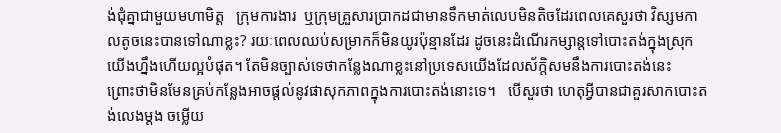ង់ជុំគ្នាជាមួយមហាមិត្ត   ក្រុមការងារ  ឬក្រុមគ្រួសារប្រាកដជាមានទឹកមាត់លេបមិនតិចដែរពេលគេសួរថា វិស្សមកាលតូចនេះបានទៅណាខ្លះ? រយៈពេលឈប់សម្រាកក៏មិនយូរប៉ុន្មានដែរ ដូចនេះដំណើរកម្សាន្តទៅបោះតង់ក្នុងស្រុកយើងហ្នឹងហើយល្អបំផុត។ តែមិនច្បាស់ទេថាកន្លែងណាខ្លះនៅប្រទេសយើងដែលស័ក្តិសមនឹងការបោះតង់នេះ   ព្រោះថាមិនមែនគ្រប់កន្លែងអាចផ្តល់នូវផាសុកភាពក្នុងការបោះតង់នោះទេ។   បើសួរថា ហេតុអ្វីបានជាគួរសាកបោះតង់លេងម្តង ចម្លើយ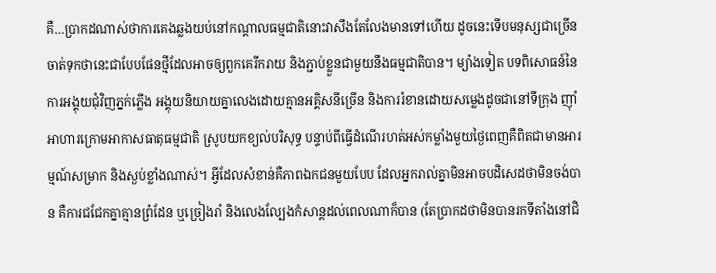គឺ…ប្រាកដណាស់ថាការគេងឆ្លងយប់នៅកណ្តាលធម្មជាតិនោះវាសឹងតែលែងមានទៅហើយ ដូចនេះទើបមនុស្សជាច្រើនចាត់ទុកថានេះជាបែបផែនថ្មីដែលអាចឲ្យពួកគេរីករាយ និងភ្ជាប់ខ្លួនជាមួយនឹងធម្មជាតិបាន។ ម្យ៉ាងទៀត បទពិសោធន៍នៃការអង្គុយជុំវិញភ្នក់ភ្លើង អង្គុយនិយាយគ្នាលេងដោយគ្មានអគ្គិសនីច្រើន និងការរំខានដោយសម្លេងដូចជានៅទីក្រុង ញ៉ាំអាហារក្រោមអាកាសធាតុធម្មជាតិ ស្រូបយកខ្យល់បរិសុទ្ធ បន្ទាប់ពីធ្វើដំណើរហត់អស់កម្លាំងមួយថ្ងៃពេញគឺពិតជាមានអារម្មណ៍សម្រាក និងស្ងប់ខ្លាំងណាស់។ អ្វីដែលសំខាន់គឺភាពឯកជនមួយបែប ដែលអ្នករាល់គ្នាមិនអាចបដិសេដថាមិនចង់បាន គឺការជជែកគ្នាគ្មានព្រំដែន ឬច្រៀងរាំ និងលេងល្បែងកំសាន្តដល់ពេលណាក៏បាន (តែប្រាកដថាមិនបានរកទីតាំងនៅជិ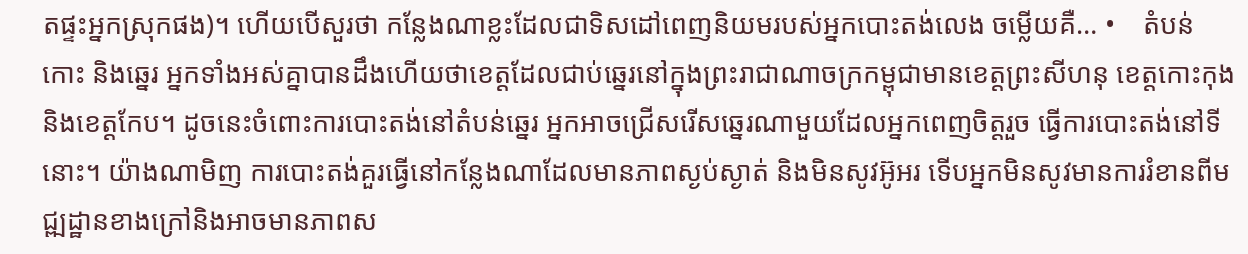តផ្ទះអ្នកស្រុកផង)។ ហើយបើសួរថា កន្លែងណាខ្លះដែលជាទិសដៅពេញនិយមរបស់អ្នកបោះតង់លេង ចម្លើយគឺ… •    តំបន់កោះ និងឆ្នេរ អ្នកទាំងអស់គ្នាបានដឹងហើយថាខេត្តដែលជាប់ឆ្នេរនៅក្នុងព្រះរាជាណាចក្រកម្ពុជាមានខេត្តព្រះសីហនុ ខេត្តកោះកុង និងខេត្តកែប។ ដូចនេះចំពោះការបោះតង់នៅតំបន់ឆ្នេរ អ្នកអាចជ្រើសរើសឆ្នេរណាមួយដែលអ្នកពេញចិត្តរួច ធ្វើការបោះតង់នៅទីនោះ។ យ៉ាងណាមិញ ការបោះតង់គួរធ្វើនៅកន្លែងណាដែលមានភាពស្ងប់ស្ងាត់ និងមិនសូវអ៊ូអរ ទើបអ្នកមិនសូវមានការរំខានពីមជ្ឍដ្ឋានខាងក្រៅនិងអាចមានភាពស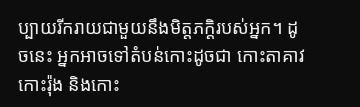ប្បាយរីករាយជាមួយនឹងមិត្តភក្តិរបស់អ្នក។ ដូចនេះ អ្នកអាចទៅតំបន់កោះដូចជា កោះតាគាវ កោះរ៉ុង និងកោះ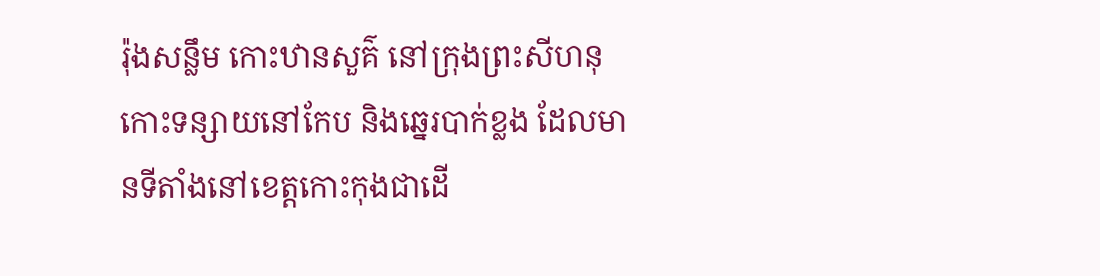រ៉ុងសន្លឹម កោះឋានសួគ៌ នៅក្រុងព្រះសីហនុ កោះទន្សាយនៅកែប និងឆ្នេរបាក់ខ្លង ដែលមានទីតាំងនៅខេត្តកោះកុងជាដើ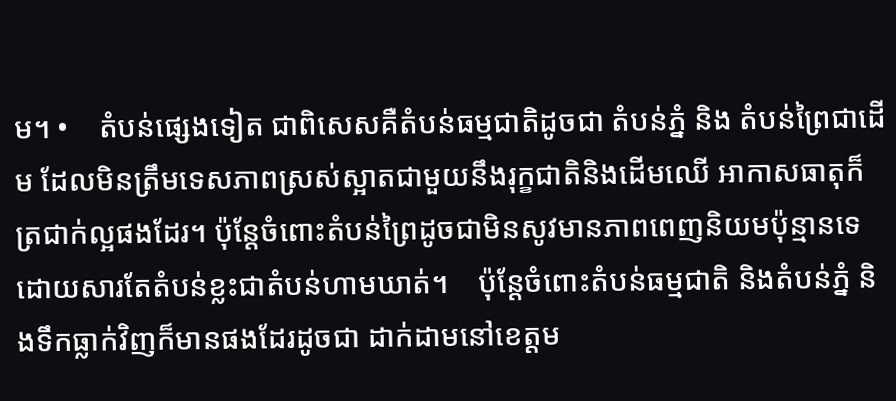ម។ •    តំបន់ផ្សេងទៀត ជាពិសេសគឺតំបន់ធម្មជាតិដូចជា តំបន់ភ្នំ និង តំបន់ព្រៃជាដើម ដែលមិនត្រឹមទេសភាពស្រស់ស្អាតជាមួយនឹងរុក្ខជាតិនិងដើមឈើ អាកាសធាតុក៏ត្រជាក់ល្អផងដែរ។ ប៉ុន្តែចំពោះតំបន់ព្រៃដូចជាមិនសូវមានភាពពេញនិយមប៉ុន្មានទេដោយសារតែតំបន់ខ្លះជាតំបន់ហាមឃាត់។    ប៉ុន្តែចំពោះតំបន់ធម្មជាតិ និងតំបន់ភ្នំ និងទឹកធ្លាក់វិញក៏មានផងដែរដូចជា ដាក់ដាមនៅខេត្តម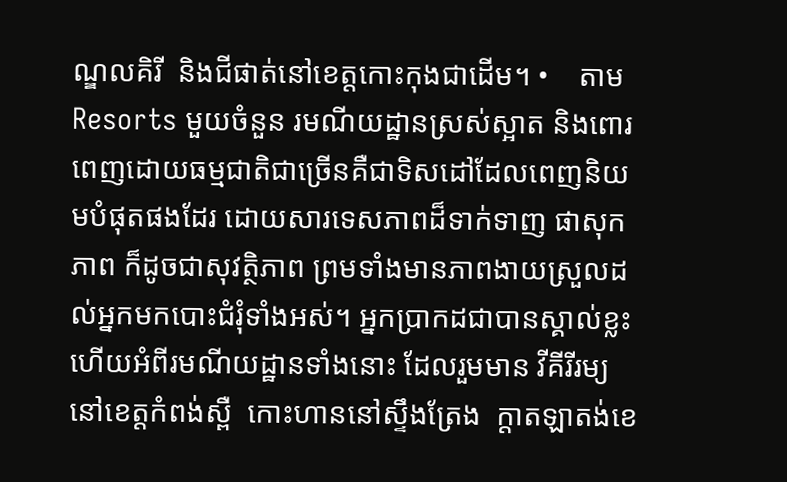ណ្ឌលគិរី  និងជីផាត់នៅខេត្តកោះកុងជាដើម។ •    តាម Resorts មួយចំនួន រមណីយដ្ឋានស្រស់ស្អាត និងពោរពេញដោយធម្មជាតិជាច្រើនគឺជាទិសដៅដែលពេញនិយមបំផុតផងដែរ ដោយសារទេសភាពដ៏ទាក់ទាញ ផាសុកភាព ក៏ដូចជាសុវត្ថិភាព ព្រមទាំងមានភាពងាយស្រួលដល់អ្នកមកបោះជំរុំទាំងអស់។ អ្នកប្រាកដជាបានស្គាល់ខ្លះហើយអំពីរមណីយដ្ឋានទាំងនោះ ដែលរួមមាន វីគីរីរម្យនៅខេត្តកំពង់ស្ពឺ  កោះហាននៅស្ទឹងត្រែង  ក្តាតឡាតង់ខេ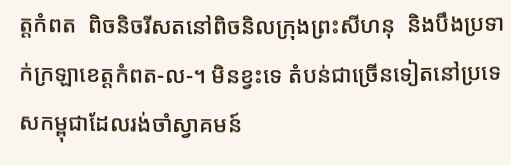ត្តកំពត  ពិចនិចរីសតនៅពិចនិលក្រុងព្រះសីហនុ  និងបឹងប្រទាក់ក្រឡាខេត្តកំពត-ល-។ មិនខ្វះទេ តំបន់ជាច្រើនទៀតនៅប្រទេសកម្ពុជាដែលរង់ចាំស្វាគមន៍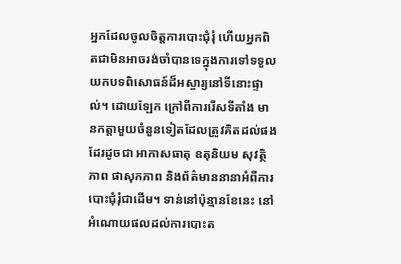អ្នកដែលចូលចិត្តការបោះជុំរុំ ហើយអ្នកពិតជាមិនអាចរង់ចាំបានទេក្នុងការទៅទទួលយកបទពិសោធន៍ដ៏អស្ចារ្យនៅទីនោះផ្ទាល់។ ដោយឡែក ក្រៅពីការរើសទីតាំង មានកត្តាមួយចំនួនទៀតដែលត្រូវគិតដល់ផងដែរដូចជា អាកាសធាតុ ឧតុនិយម សុវត្ថិភាព ផាសុកភាព និងព័ត៌មាននានាអំពីការបោះជុំរុំជាដើម។ ទាន់នៅប៉ុន្មានខែនេះ នៅអំណោយផលដល់ការបោះត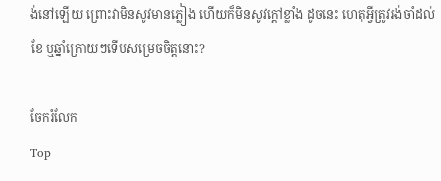ង់នៅឡើយ ព្រោះវាមិនសូវមានភ្លៀង ហើយក៏មិនសូវក្តៅខ្លាំង ដូចនេះ ហេតុអ្វីត្រូវរង់ចាំដល់ខែ ឬឆ្នាំក្រោយៗទើបសម្រេចចិត្តនោះ?

ចែករំលែក
Top